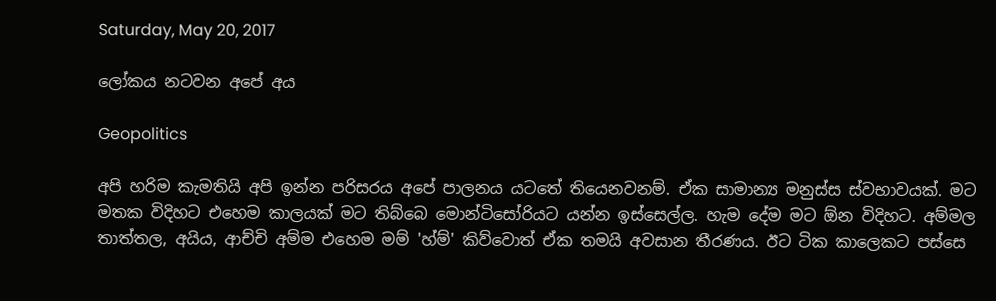Saturday, May 20, 2017

ලෝකය නටවන අපේ අය

Geopolitics

අපි හරිම කැමතියි අපි ඉන්න පරිසරය අපේ පාලනය යටතේ තියෙනවනම්. ඒක සාමාන්‍ය මනුස්ස ස්වභාවයක්. මට මතක විදිහට එහෙම කාලයක් මට තිබ්බෙ මොන්ටිසෝරියට යන්න ඉස්සෙල්ල. හැම දේම මට ඕන විදිහට. අම්මල තාත්තල, අයිය, ආච්චි අම්ම එහෙම මම් 'හ්ම්' කිව්වොත් ඒක තමයි අවසාන තීරණය. ඊට ටික කාලෙකට පස්සෙ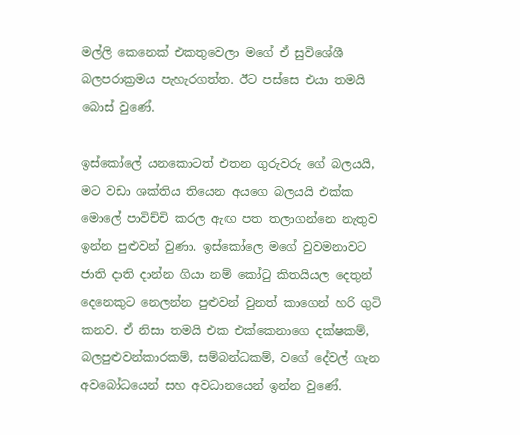මල්ලි කෙනෙක් එකතුවෙලා මගේ ඒ සුවිශේශී බලපරාක්‍රමය පැහැරගත්ත. ඊට පස්සෙ එයා තමයි බොස් වුණේ.

ඉස්කෝලේ යනකොටත් එතන ගුරුවරු ගේ බලයයි, මට වඩා ශක්තිය තියෙන අයගෙ බලයයි එක්ක මොලේ පාවිච්චි කරල ඇඟ පත තලාගන්නෙ නැතුව ඉන්න පුළුවන් වුණා. ඉස්කෝලෙ මගේ වුවමනාවට ජාති දාති දාන්න ගියා නම් කෝටු කිතයියල දෙතුන් දෙනෙකුට නෙලන්න පුළුවන් වුනත් කාගෙන් හරි ගුටි කනව. ඒ නිසා තමයි එක එක්කෙනාගෙ දක්ෂකම්, බලපුළුවන්කාරකම්, සම්බන්ධකම්, වගේ දේවල් ගැන අවබෝධයෙන් සහ අවධානයෙන් ඉන්න වුණේ.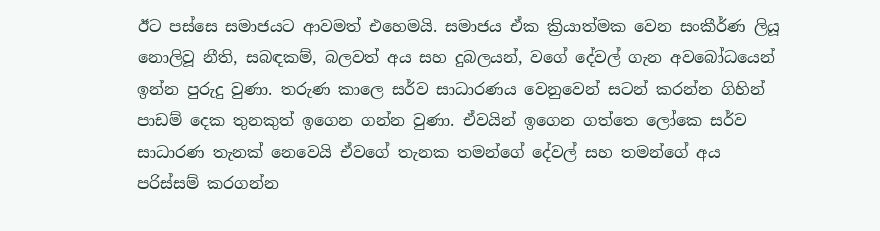ඊට පස්සෙ සමාජයට ආවමත් එහෙමයි. සමාජය ඒක ක්‍රියාත්මක වෙන සංකීර්ණ ලියූ නොලිවූ නීති, සබඳකම්, බලවත් අය සහ දුබලයන්, වගේ දේවල් ගැන අවබෝධයෙන් ඉන්න පුරුදු වුණා. තරුණ කාලෙ සර්ව සාධාරණය වෙනුවෙන් සටන් කරන්න ගිහින් පාඩම් දෙක තුනකුත් ඉගෙන ගන්න වුණා. ඒවයින් ඉගෙන ගත්තෙ ලෝකෙ සර්ව සාධාරණ තැනක් නෙවෙයි ඒවගේ තැනක තමන්ගේ දේවල් සහ තමන්ගේ අය පරිස්සම් කරගන්න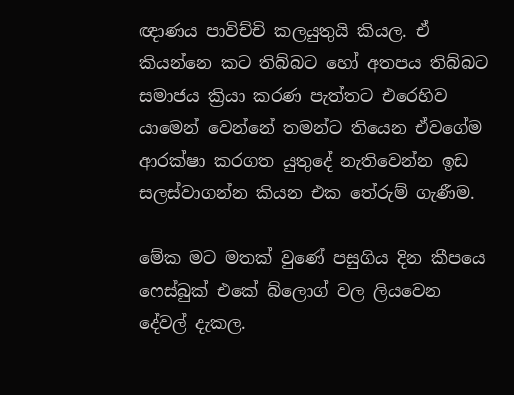ඥාණය පාවිච්චි කලයුතුයි කියල. ඒ කියන්නෙ කට තිබ්බට හෝ අතපය තිබ්බට සමාජය ක්‍රියා කරණ පැත්තට එරෙහිව යාමෙන් වෙන්නේ තමන්ට තියෙන ඒවගේම ආරක්ෂා කරගත යුතුදේ නැතිවෙන්න ඉඩ සලස්වාගන්න කියන එක තේරුම් ගැණීම.

මේක මට මතක් වුණේ පසුගිය දින කීපයෙ ෆෙස්බුක් එකේ බ්ලොග් වල ලියවෙන දේවල් දැකල.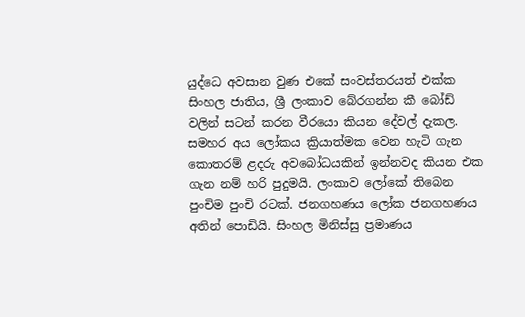යුද්ධෙ අවසාන වුණ එකේ සංවස්තරයත් එක්ක සිංහල ජාතිය, ශ්‍රී ලංකාව බේරගන්න කී බෝඩ් වලින් සටන් කරන වීරයො කියන දේවල් දැකල. සමහර අය ලෝකය ක්‍රියාත්මක වෙන හැටි ගැන කොතරම් ළදරු අවබෝධයකින් ඉන්නවද කියන එක ගැන නම් හරි පුදුමයි. ලංකාව ලෝකේ තිබෙන පුංචිම පුංචි රටක්. ජනගහණය ලෝක ජනගහණය අතින් පොඩියි. සිංහල මිනිස්සු ප්‍රමාණය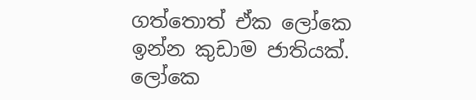ගත්තොත් ඒක ලෝකෙ ඉන්න කුඩාම ජාතියක්. ලෝකෙ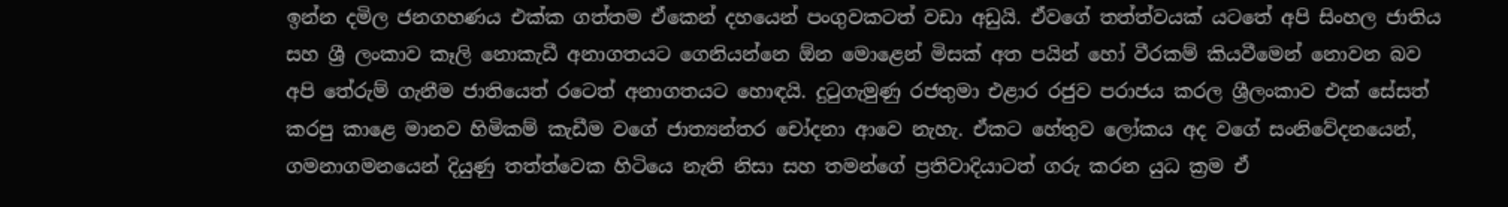ඉන්න දමිල ජනගහණය එක්ක ගත්තම ඒකෙන් දහයෙන් පංගුවකටත් වඩා අඩුයි. ඒවගේ තත්ත්වයක් යටතේ අපි සිංහල ජාතිය සහ ශ්‍රී ලංකාව කෑලි නොකැඩී අනාගතයට ගෙනියන්නෙ ඕන මොළෙන් මිසක් අත පයින් හෝ වීරකම් කියවීමෙන් නොවන බව අපි තේරුම් ගැනීම ජාතියෙත් රටෙත් අනාගතයට හොඳයි. දුටුගැමුණු රජතුමා එළාර රජුව පරාජය කරල ශ්‍රීලංකාව එක් සේසත් කරපු කාළෙ මානව හිමිකම් කැඩීම වගේ ජාත්‍යන්තර චෝදනා ආවෙ නැහැ. ඒකට හේතුව ලෝකය අද වගේ සංනිවේදනයෙන්, ගමනාගමනයෙන් දියුණු තත්ත්වෙක හිටියෙ නැති නිසා සහ තමන්ගේ ප්‍රතිවාදියාටත් ගරු කරන යුධ ක්‍රම ඒ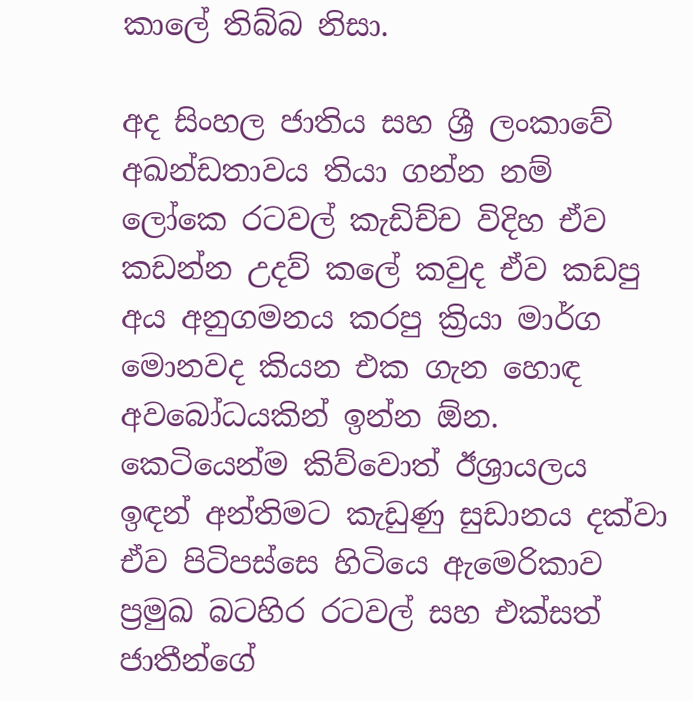කාලේ තිබ්බ නිසා.

අද සිංහල ජාතිය සහ ශ්‍රී ලංකාවේ අඛන්ඩතාවය තියා ගන්න නම් ලෝකෙ රටවල් කැඩිච්ච විදිහ ඒව කඩන්න උදව් කලේ කවුද ඒව කඩපු අය අනුගමනය කරපු ක්‍රියා මාර්ග මොනවද කියන එක ගැන හොඳ අවබෝධයකින් ඉන්න ඕන. කෙටියෙන්ම කිව්වොත් ඊශ්‍රායලය ඉඳන් අන්තිමට කැඩුණු සුඩානය දක්වා ඒව පිටිපස්සෙ හිටියෙ ඇමෙරිකාව ප්‍රමුඛ බටහිර රටවල් සහ එක්සත් ජාතීන්ගේ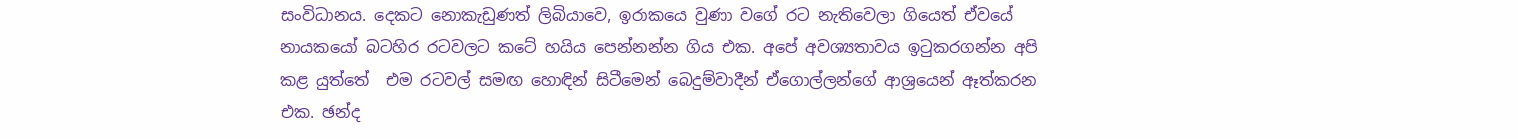සංවිධානය. දෙකට නොකැඩුණත් ලිබියාවෙ, ඉරාකයෙ වුණා වගේ රට නැතිවෙලා ගියෙත් ඒවයේ නායකයෝ බටහිර රටවලට කටේ හයිය පෙන්නන්න ගිය එක. අපේ අවශ්‍යතාවය ඉටුකරගන්න අපි කළ යුත්තේ  එම රටවල් සමඟ හොඳින් සිටීමෙන් බෙදුම්වාදීන් ඒගොල්ලන්ගේ ආශ්‍රයෙන් ඈත්කරන එක. ඡන්ද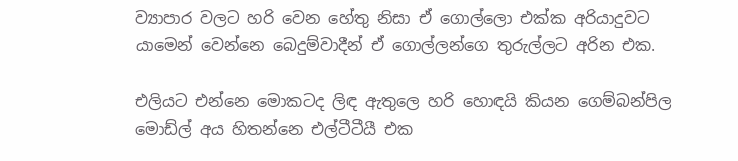ව්‍යාපාර වලට හරි වෙන හේතු නිසා ඒ ගොල්ලො එක්ක අරියාදුවට යාමෙන් වෙන්නෙ බෙදුම්වාදීන් ඒ ගොල්ලන්ගෙ තුරුල්ලට අරින එක.

එලියට එන්නෙ මොකටද ලිඳ ඇතුලෙ හරි හොඳයි කියන ගෙම්බන්පිල මොඩ්ල් අය හිතන්නෙ එල්ටීටීයී එක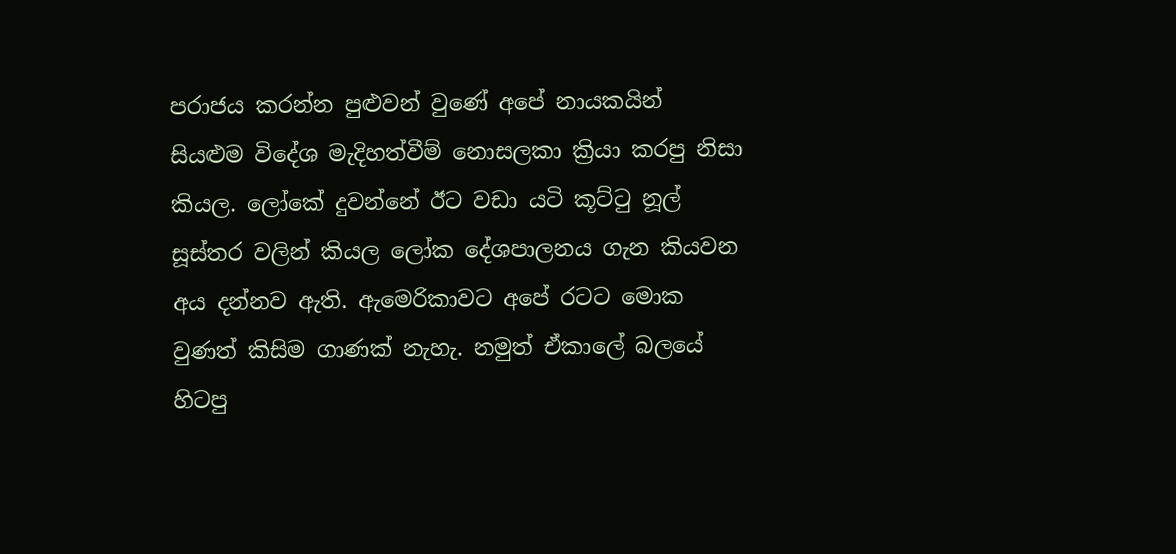පරාජය කරන්න පුළුවන් වුණේ අපේ නායකයින් සියළුම විදේශ මැදිහත්වීම් නොසලකා ක්‍රියා කරපු නිසා කියල. ලෝකේ දුවන්නේ ඊට වඩා යටි කූට්ටු නූල් සූස්තර වලින් කියල ලෝක දේශපාලනය ගැන කියවන අය දන්නව ඇති. ඇමෙරිකාවට අපේ රටට මොක වුණත් කිසිම ගාණක් නැහැ. නමුත් ඒකාලේ බලයේ හිටපු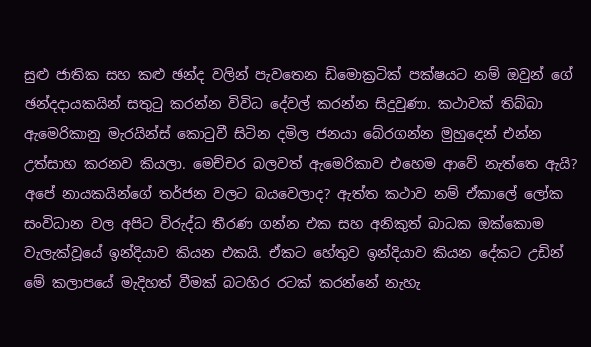සුළු ජාතික සහ කළු ඡන්ද වලින් පැවතෙන ඩිමොක්‍රටික් පක්ෂයට නම් ඔවුන් ගේ ඡන්දදායකයින් සතුටු කරන්න විවිධ දේවල් කරන්න සිදුවුණා. කථාවක් තිබ්බා ඇමෙරිකානු මැරයින්ස් කොටුවී සිටින දමිල ජනයා බේරගන්න මුහුදෙන් එන්න උත්සාහ කරනව කියලා. මෙච්චර බලවත් ඇමෙරිකාව එහෙම ආවේ නැත්තෙ ඇයි? අපේ නායකයින්ගේ තර්ජන වලට බයවෙලාද? ඇත්ත කථාව නම් ඒකාලේ ලෝක සංවිධාන වල අපිට විරුද්ධ තීරණ ගන්න එක සහ අනිකුත් බාධක ඔක්කොම වැලැක්වූයේ ඉන්දියාව කියන එකයි. ඒකට හේතුව ඉන්දියාව කියන දේකට උඩින් මේ කලාපයේ මැදිහත් වීමක් බටහිර රටක් කරන්නේ නැහැ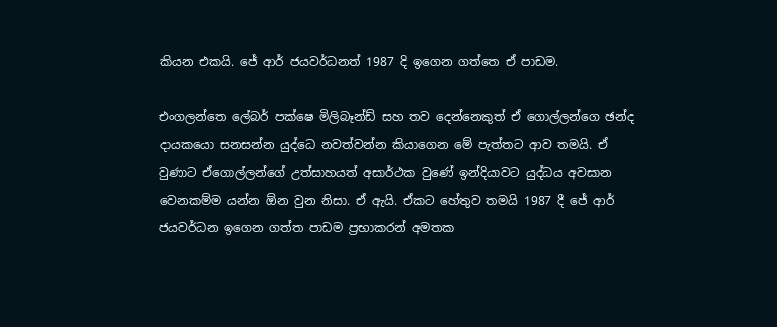කියන එකයි. ජේ ආර් ජයවර්ධනත් 1987 දි ඉගෙන ගත්තෙ ඒ පාඩම.

එංගලන්තෙ ලේබර් පක්ෂෙ මිලිබෑන්ඩ් සහ තව දෙන්නෙකුත් ඒ ගොල්ලන්ගෙ ඡන්ද දායකයො සනසන්න යුද්ධෙ නවත්වන්න කියාගෙන මේ පැත්තට ආව තමයි. ඒ වුණාට ඒගොල්ලන්ගේ උත්සාහයත් අසාර්ථක වුණේ ඉන්දියාවට යුද්ධය අවසාන වෙනකම්ම යන්න ඕන වුන නිසා. ඒ ඇයි. ඒකට හේතුව තමයි 1987 දී ජේ ආර් ජයවර්ධන ඉගෙන ගත්ත පාඩම ප්‍රභාකරන් අමතක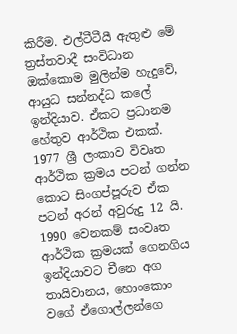කිරීම. එල්ටීටීයී ඇතුළු මේ ත්‍රස්තවාදී සංවිධාන ඔක්කොම මුලින්ම හැදුවේ, ආයුධ සන්නද්ධ කලේ ඉන්දියාව. ඒකට ප්‍රධානම හේතුව ආර්ථික එකක්. 1977 ශ්‍රී ලංකාව විවෘත ආර්ථික ක්‍රමය පටන් ගන්න කොට සිංගප්පූරුව ඒක පටන් අරන් අවුරුදු 12 යි. 1990 වෙනකම් සංවෘත ආර්ථික ක්‍රමයක් ගෙනගිය ඉන්දියාවට චීනෙ අග තායිවානය, හොංකොං වගේ ඒගොල්ලන්ගෙ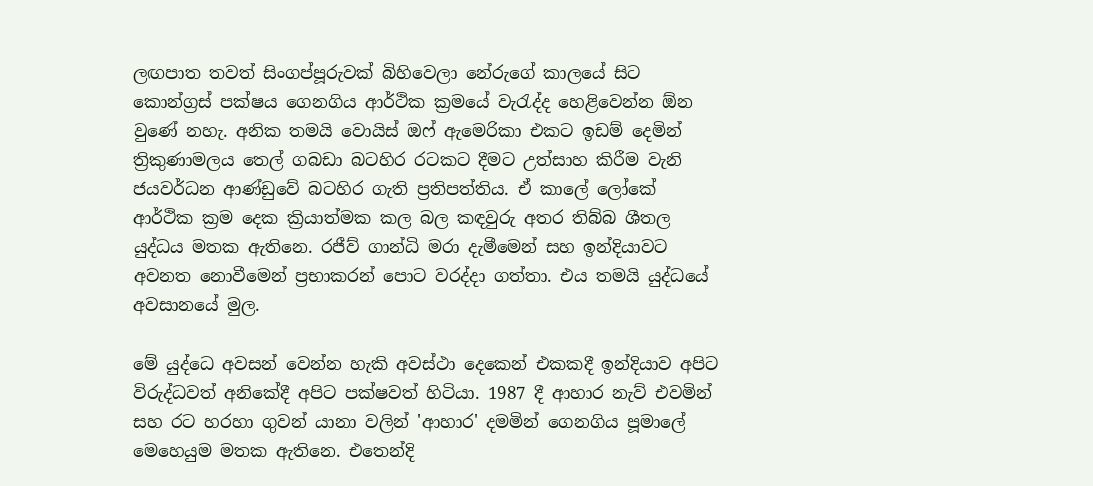ලඟපාත තවත් සිංගප්පූරුවක් බිහිවෙලා නේරුගේ කාලයේ සිට කොන්ග්‍රස් පක්ෂය ගෙනගිය ආර්ථික ක්‍රමයේ වැරැද්ද හෙළිවෙන්න ඕන වුණේ නහැ. අනික තමයි වොයිස් ඔෆ් ඇමෙරිකා එකට ඉඩම් දෙමින් ත්‍රිකුණාමලය තෙල් ගබඩා බටහිර රටකට දීමට උත්සාහ කිරීම වැනි ජයවර්ධන ආණ්ඩුවේ බටහිර ගැති ප්‍රතිපත්තිය. ඒ කාලේ ලෝකේ ආර්ථික ක්‍රම දෙක ක්‍රියාත්මක කල බල කඳවුරු අතර තිබ්බ ශීතල යුද්ධය මතක ඇතිනෙ. රජීව් ගාන්ධි මරා දැමීමෙන් සහ ඉන්දියාවට අවනත නොවීමෙන් ප්‍රභාකරන් පොට වරද්දා ගත්තා. එය තමයි යුද්ධයේ අවසානයේ මුල.

මේ යුද්ධෙ අවසන් වෙන්න හැකි අවස්ථා දෙකෙන් එකකදී ඉන්දියාව අපිට විරුද්ධවත් අනිකේදී අපිට පක්ෂවත් හිටියා. 1987 දී ආහාර නැව් එවමින් සහ රට හරහා ගුවන් යානා වලින් 'ආහාර' දමමින් ගෙනගිය පූමාලේ මෙහෙයුම මතක ඇතිනෙ. එතෙන්දි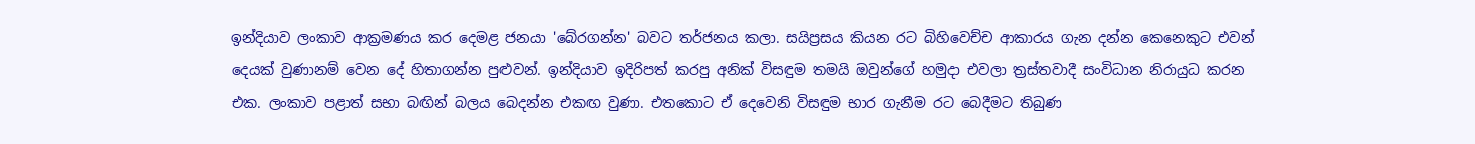ඉන්දියාව ලංකාව ආක්‍රමණය කර දෙමළ ජනයා 'බේරගන්න' බවට තර්ජනය කලා. සයිප්‍රසය කියන රට බිහිවෙච්ච ආකාරය ගැන දන්න කෙනෙකුට එවන් දෙයක් වුණානම් වෙන දේ හිතාගන්න පුළුවන්. ඉන්දියාව ඉදිරිපත් කරපු අනික් විසඳුම තමයි ඔවුන්ගේ හමුදා එවලා ත්‍රස්තවාදී සංවිධාන නිරායුධ කරන එක. ලංකාව පළාත් සභා බඟින් බලය බෙදන්න එකඟ වුණා. එතකොට ඒ දෙවෙනි විසඳුම භාර ගැනීම රට බෙදීමට තිබුණ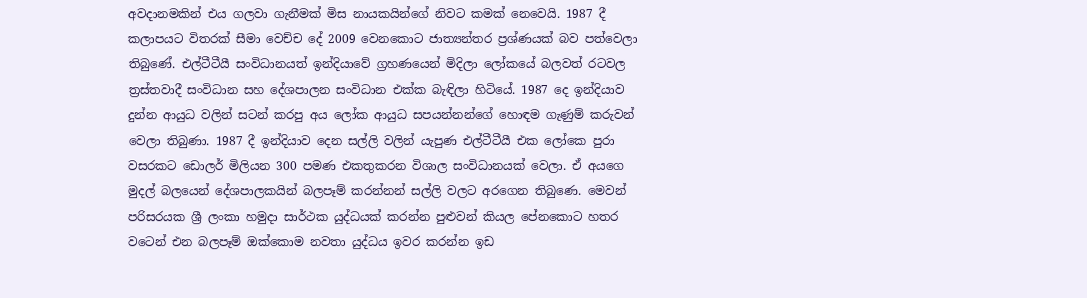අවදානමකින් එය ගලවා ගැනීමක් මිස නායකයින්ගේ නිවට කමක් නෙවෙයි. 1987 දී කලාපයට විතරක් සීමා වෙච්ච දේ 2009 වෙනකොට ජාත්‍යන්තර ප්‍රශ්ණයක් බව පත්වෙලා තිබුණේ. එල්ටීටීයී සංවිධානයත් ඉන්දියාවේ ග්‍රහණයෙන් මිදිලා ලෝකයේ බලවත් රටවල ත්‍රස්තවාදී සංවිධාන සහ දේශපාලන සංවිධාන එක්ක බැඳිලා හිටියේ. 1987 දෙ ඉන්දියාව දුන්න ආයුධ වලින් සටන් කරපු අය ලෝක ආයුධ සපයන්නන්ගේ හොඳම ගැණුම් කරුවන් වෙලා තිබුණා. 1987 දී ඉන්දියාව දෙන සල්ලි වලින් යැපුණ එල්ටීටීයී එක ලෝකෙ පුරා වසරකට ඩොලර් මිලියන 300 පමණ එකතුකරන විශාල සංවිධානයක් වෙලා. ඒ අයගෙ මුදල් බලයෙන් දේශපාලකයින් බලපෑම් කරන්නන් සල්ලි වලට අරගෙන තිබුණෙ. මෙවන් පරිසරයක ශ්‍රී ලංකා හමුදා සාර්ථක යුද්ධයක් කරන්න පුළුවන් කියල පේනකොට හතර වටෙන් එන බලපෑම් ඔක්කොම නවතා යුද්ධය ඉවර කරන්න ඉඩ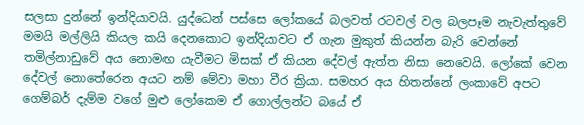සලසා දුන්නේ ඉන්දියාවයි. යුද්ධෙන් පස්සෙ ලෝකයේ බලවත් රටවල් වල බලපෑම නැවැත්තුවේ මමයි මල්ලියි කියල කයි දෙනකොට ඉන්දියාවට ඒ ගැන මුකුත් කියන්න බැරි වෙන්නේ තමිල්නාඩුවේ අය නොමඟ යැවීමට මිසක් ඒ කියන දේවල් ඇත්ත නිසා නෙවෙයි. ලෝකේ වෙන දේවල් නොතේරෙන අයට නම් මේවා මහා වීර ක්‍රියා. සමහර අය හිතන්නේ ලංකාවේ අපට ගෙම්බර් දැම්ම වගේ මුළු ලෝකෙම ඒ ගොල්ලන්ට බයේ ඒ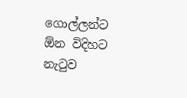ගොල්ලන්ට ඕන විදිහට නැටුව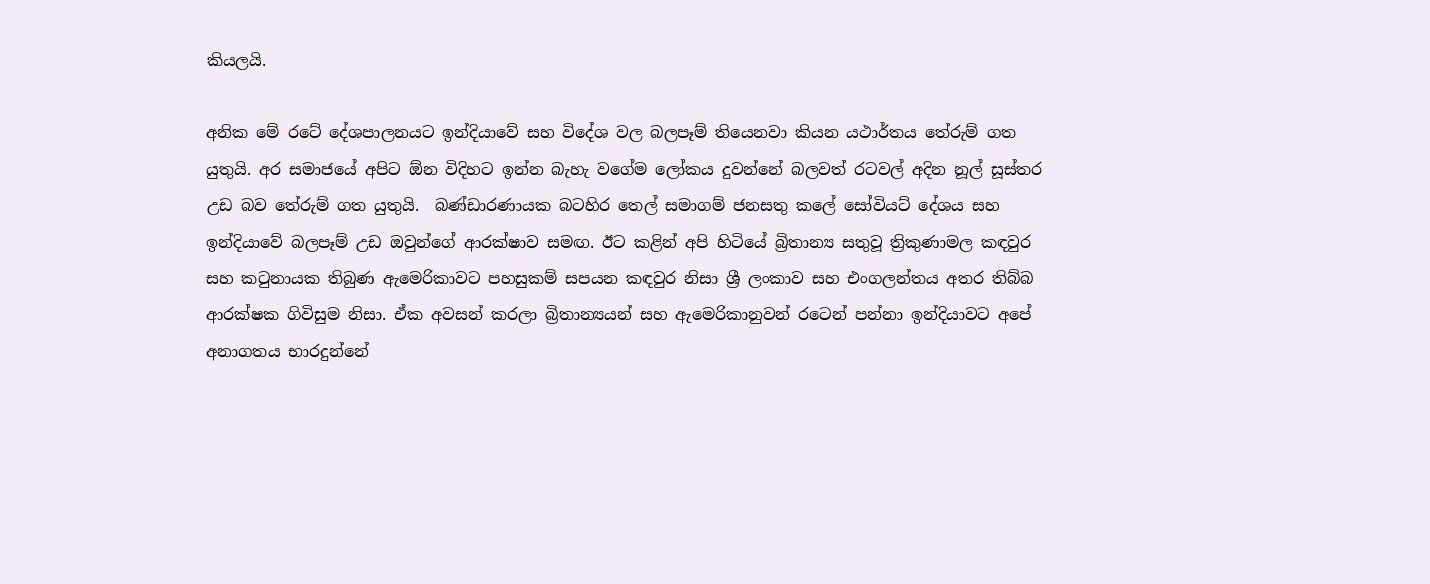කියලයි.

අනික මේ රටේ දේශපාලනයට ඉන්දියාවේ සහ විදේශ වල බලපෑම් තියෙනවා කියන යථාර්තය තේරුම් ගත යුතුයි. අර සමාජයේ අපිට ඕන විදිහට ඉන්න බැහැ වගේම ලෝකය දුවන්නේ බලවත් රටවල් අදින නූල් සූස්තර උඩ බව තේරුම් ගත යුතුයි.  බණ්ඩාරණායක බටහිර තෙල් සමාගම් ජනසතු කලේ සෝවියට් දේශය සහ ඉන්දියාවේ බලපෑම් උඩ ඔවුන්ගේ ආරක්ෂාව සමඟ. ඊට කළින් අපි හිටියේ බ්‍රිතාන්‍ය සතුවූ ත්‍රිකුණාමල කඳවුර සහ කටුනායක තිබුණ ඇමෙරිකාවට පහසුකම් සපයන කඳවුර නිසා ශ්‍රී ලංකාව සහ එංගලන්තය අතර තිබ්බ ආරක්ෂක ගිවිසුම නිසා. ඒක අවසන් කරලා බ්‍රිතාන්‍යයන් සහ ඇමෙරිකානුවන් රටෙන් පන්නා ඉන්දියාවට අපේ අනාගතය භාරදුන්නේ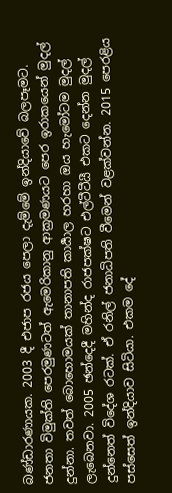බණ්ඩාරණායක. 2003 දී එජාප රජය පෙලා දැම්මේ ඉන්දියාවේ බලපෑමට. ජනතා විමුක්ති පෙරමුණටත් ඇමෙරිකානු ආක්‍රමණයට පෙර ඉරාකයෙන් මුදල් දුන්නා. තවත් බොහොමයක් තානාපති කාර්‍යාල හරහා ඔය හැමෝටම මුදල් ලැබෙනවා. 2005 ඡන්දෙදී මහින්ද රාජපක්ෂට එල්ටීටීයී එකට දෙන්න මුදල් දුන්නෙත් විදේශ රටක්. ඒ රනිල් ජනාධිපති වීමෙන් වළක්වන්න. 2015 පෙරළිය පස්සෙත් ඉන්දියාව සිටියා. එකම දේ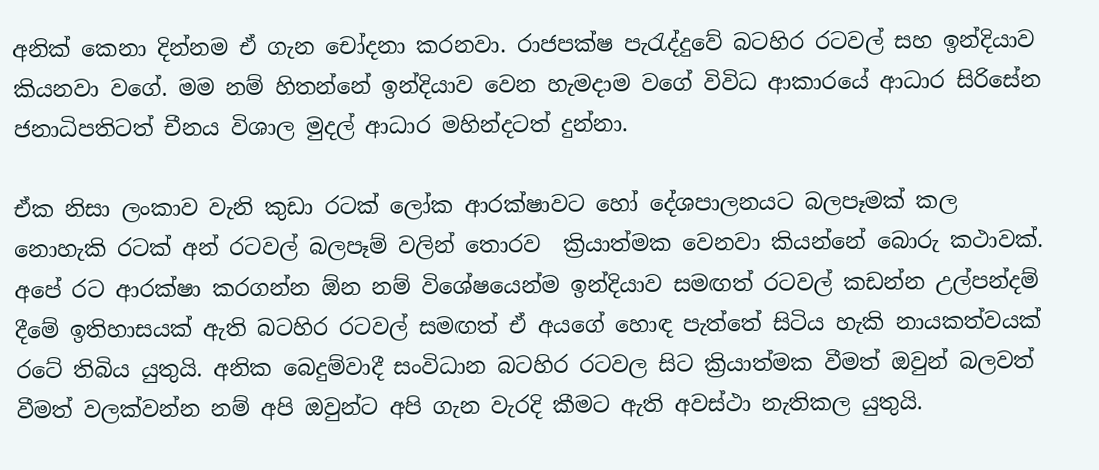අනික් කෙනා දින්නම ඒ ගැන චෝදනා කරනවා. රාජපක්ෂ පැරැද්දුවේ බටහිර රටවල් සහ ඉන්දියාව කියනවා වගේ. මම නම් හිතන්නේ ඉන්දියාව වෙන හැමදාම වගේ විවිධ ආකාරයේ ආධාර සිරිසේන ජනාධිපතිටත් චීනය විශාල මුදල් ආධාර මහින්දටත් දුන්නා.

ඒක නිසා ලංකාව වැනි කුඩා රටක් ලෝක ආරක්ෂාවට හෝ දේශපාලනයට බලපෑමක් කල නොහැකි රටක් අන් රටවල් බලපෑම් වලින් තොරව  ක්‍රියාත්මක වෙනවා කියන්නේ බොරු කථාවක්. අපේ රට ආරක්ෂා කරගන්න ඕන නම් විශේෂයෙන්ම ඉන්දියාව සමඟත් රටවල් කඩන්න උල්පන්දම් දීමේ ඉතිහාසයක් ඇති බටහිර රටවල් සමඟත් ඒ අයගේ හොඳ පැත්තේ සිටිය හැකි නායකත්වයක් රටේ තිබිය යුතුයි. අනික බෙදුම්වාදී සංවිධාන බටහිර රටවල සිට ක්‍රියාත්මක වීමත් ඔවුන් බලවත් වීමත් වලක්වන්න නම් අපි ඔවුන්ට අපි ගැන වැරදි කීමට ඇති අවස්ථා නැතිකල යුතුයි.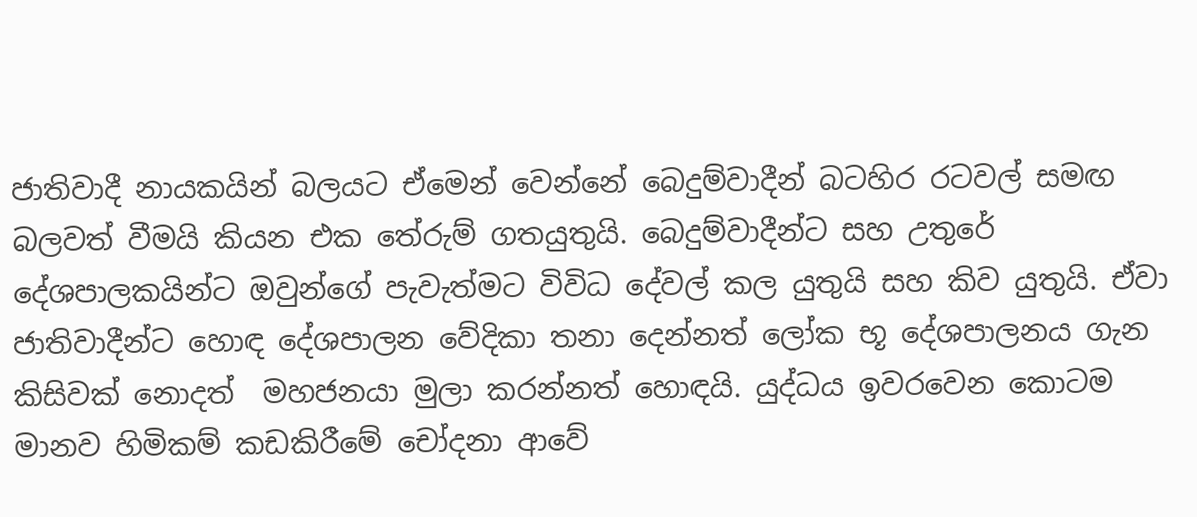ජාතිවාදී නායකයින් බලයට ඒමෙන් වෙන්නේ බෙදුම්වාදීන් බටහිර රටවල් සමඟ බලවත් වීමයි කියන එක තේරුම් ගතයුතුයි. බෙදුම්වාදීන්ට සහ උතුරේ දේශපාලකයින්ට ඔවුන්ගේ පැවැත්මට විවිධ දේවල් කල යුතුයි සහ කිව යුතුයි. ඒවා ජාතිවාදීන්ට හොඳ දේශපාලන වේදිකා තනා දෙන්නත් ලෝක භූ දේශපාලනය ගැන කිසිවක් නොදත්  මහජනයා මුලා කරන්නත් හොඳයි. යුද්ධය ඉවරවෙන කොටම මානව හිමිකම් කඩකිරීමේ චෝදනා ආවේ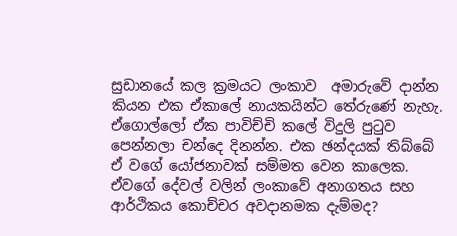සුඩානයේ කල ක්‍රමයට ලංකාව  අමාරුවේ දාන්න කියන එක ඒකාලේ නායකයින්ට තේරුණේ නැහැ. ඒගොල්ලෝ ඒක පාවිච්චි කලේ විදුලි පුටුව පෙන්නලා චන්දෙ දිනන්න. එක ඡන්දයක් තිබ්බේ ඒ වගේ යෝජනාවක් සම්මත වෙන කාලෙක. ඒවගේ දේවල් වලින් ලංකාවේ අනාගතය සහ ආර්ථිකය කොච්චර අවදානමක දැම්මද?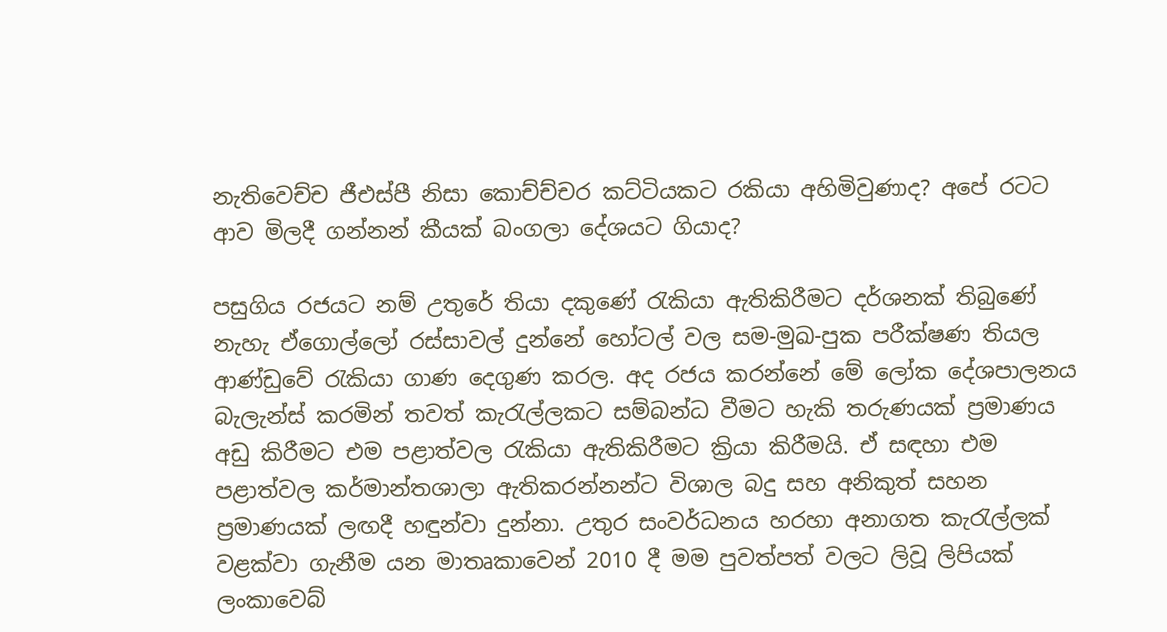නැතිවෙච්ච ජීඑස්පී නිසා කොච්ච්චර කට්ටියකට රකියා අහිමිවුණාද? අපේ රටට ආව මිලදී ගන්නන් කීයක් බංගලා දේශයට ගියාද?

පසුගිය රජයට නම් උතුරේ තියා දකුණේ රැකියා ඇතිකිරීමට දර්ශනක් තිබුණේ නැහැ ඒගොල්ලෝ රස්සාවල් දුන්නේ හෝටල් වල සම-මුඛ-පුක පරීක්ෂණ තියල ආණ්ඩුවේ රැකියා ගාණ දෙගුණ කරල. අද රජය කරන්නේ මේ ලෝක දේශපාලනය බැලැන්ස් කරමින් තවත් කැරැල්ලකට සම්බන්ධ වීමට හැකි තරුණයක් ප්‍රමාණය අඩු කිරීමට එම පළාත්වල රැකියා ඇතිකිරීමට ක්‍රියා කිරීමයි. ඒ සඳහා එම පළාත්වල කර්මාන්තශාලා ඇතිකරන්නන්ට විශාල බදු සහ අනිකුත් සහන ප්‍රමාණයක් ලඟදී හඳුන්වා දුන්නා. උතුර සංවර්ධනය හරහා අනාගත කැරැල්ලක් වළක්වා ගැනීම යන මාතෘකාවෙන් 2010 දී මම පුවත්පත් වලට ලිවූ ලිපියක් ලංකාවෙබ්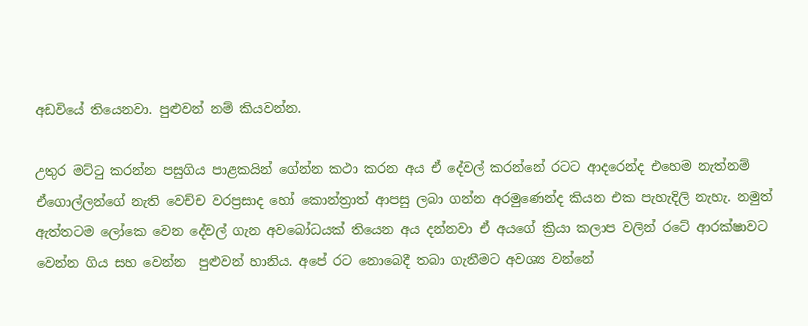අඩවියේ තියෙනවා. පුළුවන් නම් කියවන්න.

උතුර මට්ටු කරන්න පසුගිය පාළකයින් ගේන්න කථා කරන අය ඒ දේවල් කරන්නේ රටට ආදරෙන්ද එහෙම නැත්නම් ඒගොල්ලන්ගේ නැති වෙච්ච වරප්‍රසාද හෝ කොන්ත්‍රාත් ආපසු ලබා ගන්න අරමුණෙන්ද කියන එක පැහැදිලි නැහැ. නමුත් ඇත්තටම ලෝකෙ වෙන දේවල් ගැන අවබෝධයක් තියෙන අය දන්නවා ඒ අයගේ ක්‍රියා කලාප වලින් රටේ ආරක්ෂාවට වෙන්න ගිය සහ වෙන්න  පුළුවන් හානිය. අපේ රට නොබෙදී තබා ගැනීමට අවශ්‍ය වන්නේ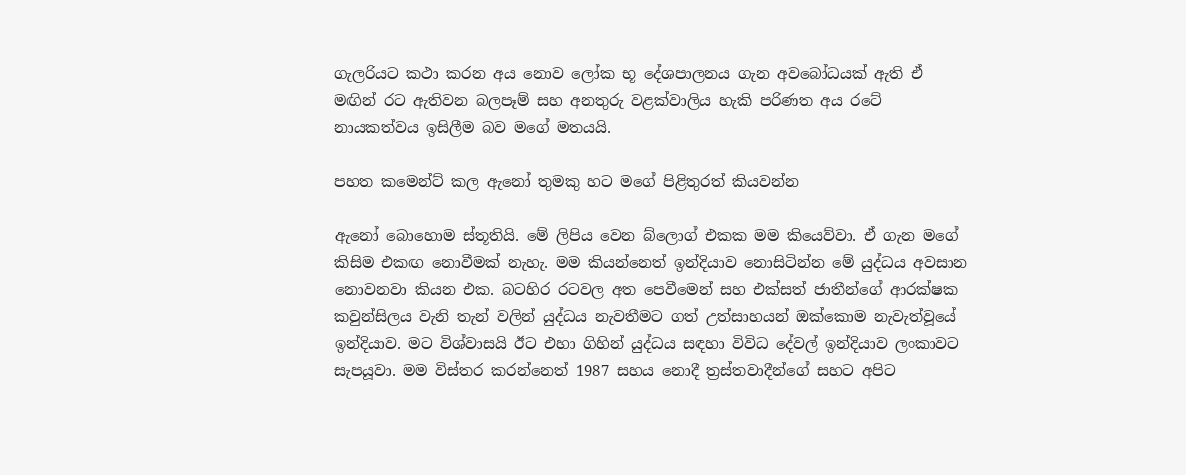ගැලරියට කථා කරන අය නොව ලෝක භූ දේශපාලනය ගැන අවබෝධයක් ඇති ඒ මඟින් රට ඇතිවන බලපෑම් සහ අනතුරු වළක්වාලිය හැකි පරිණත අය රටේ නායකත්වය ඉසිලීම බව මගේ මතයයි.

පහත කමෙන්ට් කල ඇනෝ තුමකු හට මගේ පිළිතුරත් කියවන්න

ඇනෝ බොහොම ස්තූතියි. මේ ලිපිය වෙන බ්ලොග් එකක මම කියෙව්වා. ඒ ගැන මගේ කිසිම එකඟ නොවීමක් නැහැ. මම කියන්නෙත් ඉන්දියාව නොසිටින්න මේ යුද්ධය අවසාන නොවනවා කියන එක. බටහිර රටවල අත පෙවීමෙන් සහ එක්සත් ජාතීන්ගේ ආරක්ෂක කවුන්සිලය වැනි තැන් වලින් යුද්ධය නැවතීමට ගත් උත්සාහයන් ඔක්කොම නැවැත්වූයේ ඉන්දියාව. මට විශ්වාසයි ඊට එහා ගිහින් යුද්ධය සඳහා විවිධ දේවල් ඉන්දියාව ලංකාවට සැපයූවා. මම විස්තර කරන්නෙත් 1987 සහය නොදී ත්‍රස්තවාදීන්ගේ සහට අපිට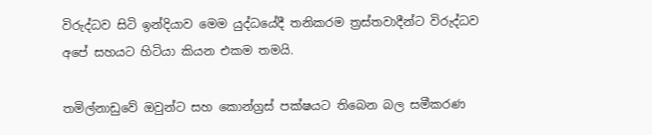විරුද්ධව සිටි ඉන්දියාව මෙම යුද්ධයේදී තනිකරම ත්‍රස්තවාදීන්ට විරුද්ධව අපේ සහයට හිටියා කියන එකම තමයි.

තමිල්නාඩුවේ ඔවුන්ට සහ කොන්ග්‍රස් පක්ෂයට තිබෙන බල සමීකරණ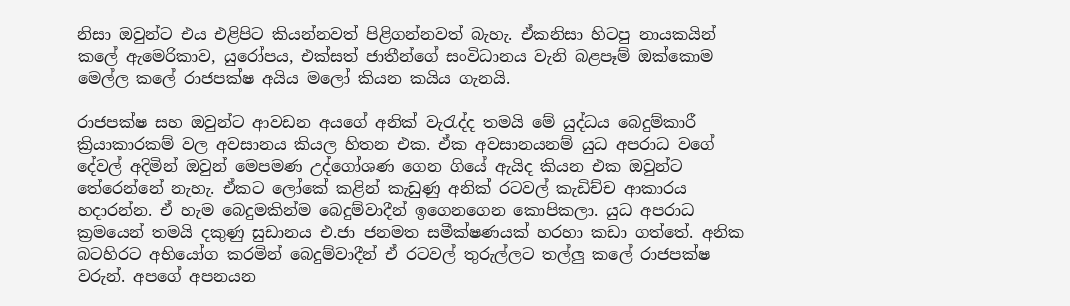නිසා ඔවුන්ට එය එළිපිට කියන්නවත් පිළිගන්නවත් බැහැ. ඒකනිසා හිටපු නායකයින් කලේ ඇමෙරිකාව, යුරෝපය, එක්සත් ජාතීන්ගේ සංවිධානය වැනි බළපෑම් ඔක්කොම මෙල්ල කලේ රාජපක්ෂ අයිය මලෝ කියන කයිය ගැනයි.

රාජපක්ෂ සහ ඔවුන්ට ආවඩන අයගේ අනික් වැරැද්ද තමයි මේ යුද්ධය බෙදුම්කාරී ක්‍රියාකාරකම් වල අවසානය කියල හිතන එක. ඒක අවසානයනම් යුධ අපරාධ වගේ දේවල් අදිමින් ඔවුන් මෙපමණ උද්ගෝශණ ගෙන ගියේ ඇයිද කියන එක ඔවුන්ට තේරෙන්නේ නැහැ. ඒකට ලෝකේ කළින් කැඩුණු අනික් රටවල් කැඩිච්ච ආකාරය හදාරන්න. ඒ හැම බෙදුමකින්ම බෙදුම්වාදීන් ඉගෙනගෙන කොපිකලා. යුධ අපරාධ ක්‍රමයෙන් තමයි දකුණු සුඩානය එ.ජා ජනමත සමීක්ෂණයක් හරහා කඩා ගත්තේ. අනික බටහිරට අභියෝග කරමින් බෙදුම්වාදීන් ඒ රටවල් තුරුල්ලට තල්ලු කලේ රාජපක්ෂ වරුන්. අපගේ අපනයන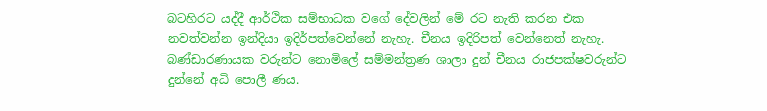බටහිරට යද්දී ආර්ථික සම්භාධක වගේ දේවලින් මේ රට නැති කරන එක නවත්වන්න ඉන්දියා ඉදිර්පත්වෙන්නේ නැහැ. චීනය ඉදිරිපත් වෙන්නෙත් නැහැ. බණ්ඩාරණායක වරුන්ට නොමිලේ සම්මන්ත්‍රණ ශාලා දුන් චීනය රාජපක්ෂවරුන්ට දුන්නේ අධි පොලී ණය.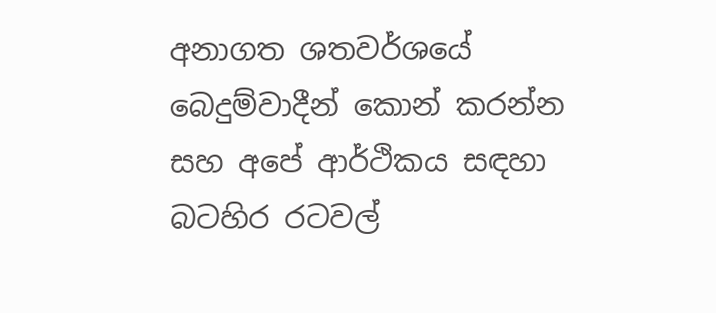අනාගත ශතවර්ශයේ බෙදුම්වාදීන් කොන් කරන්න සහ අපේ ආර්ථිකය සඳහා බටහිර රටවල්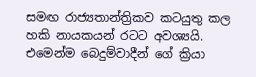සමඟ රාජ්‍යතාන්ත්‍රිකව කටයුතු කල හකි නායකයන් රටට අවශ්‍යයි. එමෙන්ම බෙදුම්වාදීන් ගේ ක්‍රියා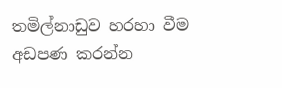තමිල්නාඩුව හරහා වීම අඩපණ කරන්න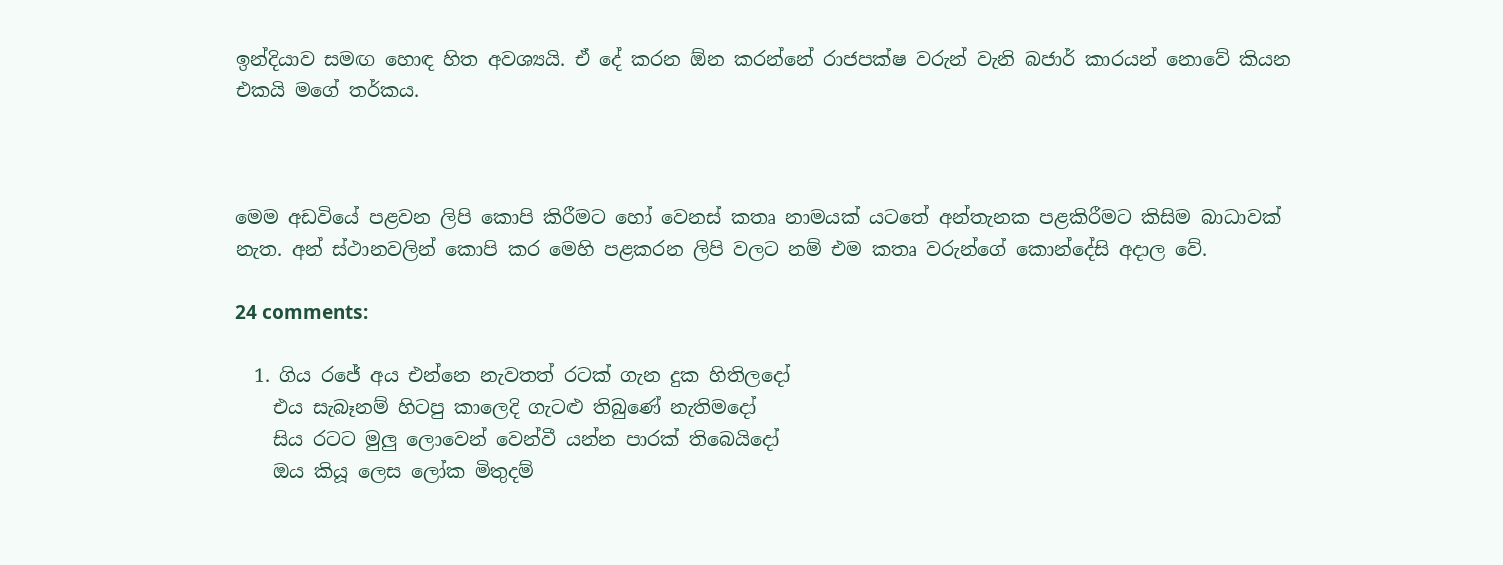ඉන්දියාව සමඟ හොඳ හිත අවශ්‍යයි. ඒ දේ කරන ඕන කරන්නේ රාජපක්ෂ වරුන් වැනි බජාර් කාරයන් නොවේ කියන එකයි මගේ තර්කය.



මෙම අඩවියේ පළවන ලිපි කොපි කිරීමට හෝ වෙනස් කතෘ නාමයක් යටතේ අන්තැනක පළකිරීමට කිසිම බාධාවක් නැත. අන් ස්ථානවලින් කොපි කර මෙහි පළකරන ලිපි වලට නම් එම කතෘ වරුන්ගේ කොන්දේසි අදාල වේ.

24 comments:

  1. ගිය රජේ අය එන්නෙ නැවතත් රටක් ගැන දුක හිතිලදෝ
    එය සැබෑනම් හිටපු කාලෙදි ගැටළු තිබුණේ නැතිමදෝ
    සිය රටට මුලු ලොවෙන් වෙන්වී යන්න පාරක් තිබෙයිදෝ
    ඔය කියූ ලෙස ලෝක මිතුදම්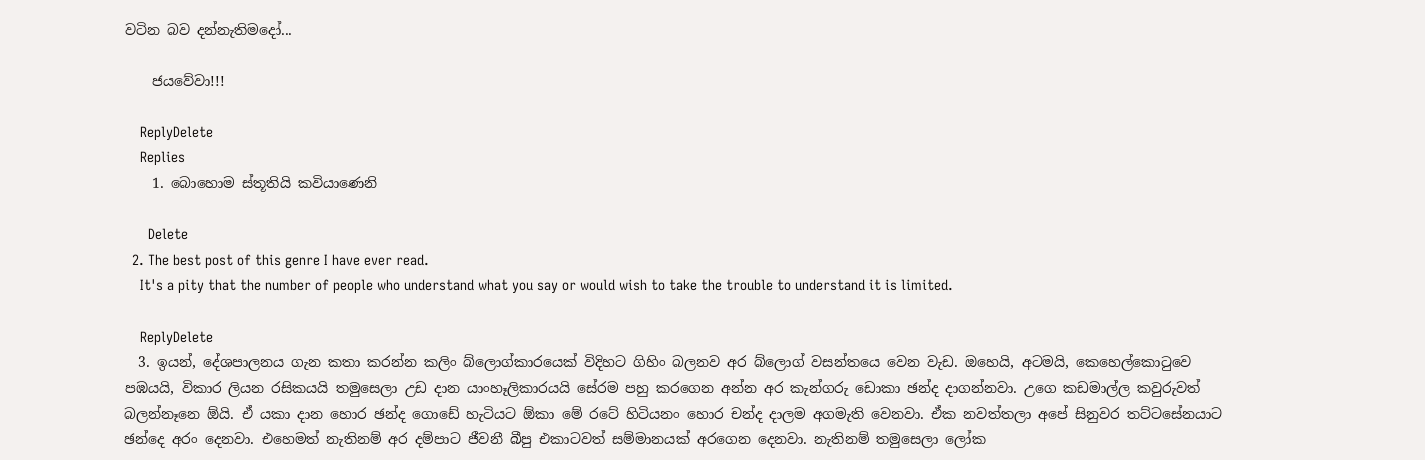වටින බව දන්නැතිමදෝ...

    ජයවේවා!!!

    ReplyDelete
    Replies
    1. බොහොම ස්තූතියි කවියාණෙනි

      Delete
  2. The best post of this genre I have ever read.
    It's a pity that the number of people who understand what you say or would wish to take the trouble to understand it is limited.

    ReplyDelete
  3. ඉයන්, දේශපාලනය ගැන කතා කරන්න කලිං බ්ලොග්කාරයෙක් විදිහට ගිහිං බලනව අර බ්ලොග් වසන්තයෙ වෙන වැඩ. ඔහෙයි, අටමයි, කෙහෙල්කොටුවෙ පඹයයි, විකාර ලියන රසිකයයි තමුසෙලා උඩ දාන යාංහෑලිකාරයයි සේරම පහු කරගෙන අන්න අර කැන්ගරු ඩොකා ඡන්ද දාගන්නවා. උගෙ කඩමාල්ල කවුරුවත් බලන්නෑනෙ ඕයි. ඒ යකා දාන හොර ඡන්ද ගොඩේ හැටියට ඕකා මේ රටේ හිටියනං හොර චන්ද දාලම අගමැති වෙනවා. ඒක නවත්තලා අපේ සිනුවර තට්ටසේනයාට ඡන්දෙ අරං දෙනවා. එහෙමත් නැතිනම් අර දම්පාට ජීවනී බීපු එකාටවත් සම්මානයක් අරගෙන දෙනවා. නැතිනම් තමුසෙලා ලෝක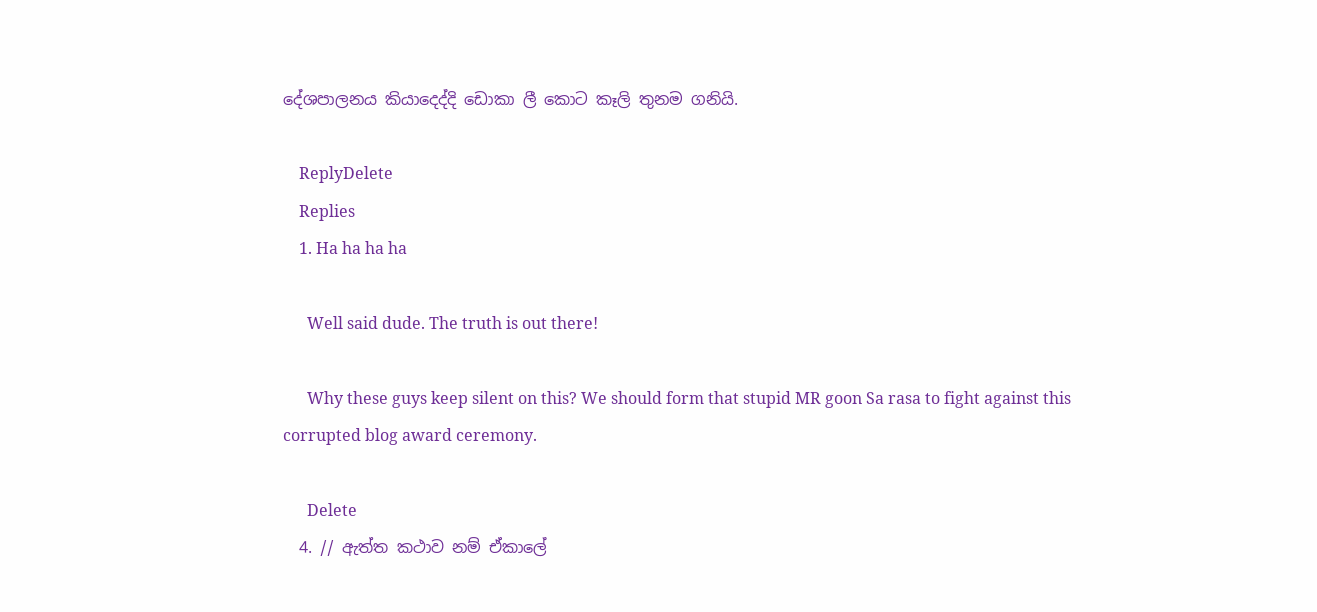දේශපාලනය කියාදෙද්දි ඩොකා ලී කොට කෑලි තුනම ගනියි.

    ReplyDelete
    Replies
    1. Ha ha ha ha

      Well said dude. The truth is out there!

      Why these guys keep silent on this? We should form that stupid MR goon Sa rasa to fight against this corrupted blog award ceremony.

      Delete
  4. // ඇත්ත කථාව නම් ඒකාලේ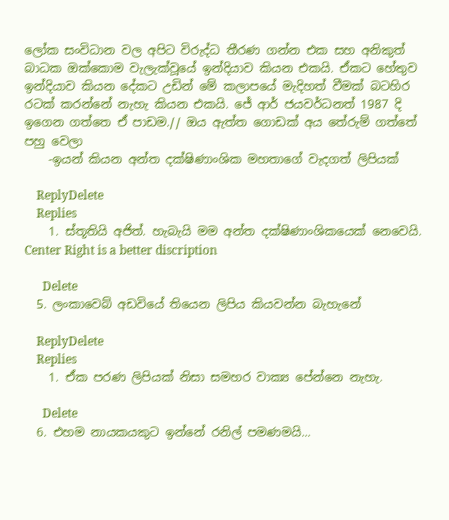ලෝක සංවිධාන වල අපිට විරුද්ධ තීරණ ගන්න එක සහ අනිකුත් බාධක ඔක්කොම වැලැක්වූයේ ඉන්දියාව කියන එකයි. ඒකට හේතුව ඉන්දියාව කියන දේකට උඩින් මේ කලාපයේ මැදිහත් වීමක් බටහිර රටක් කරන්නේ නැහැ කියන එකයි. ජේ ආර් ජයවර්ධනත් 1987 දි ඉගෙන ගත්තෙ ඒ පාඩම.// ඔය ඇත්ත ගොඩක් අය තේරුම් ගත්තේ පහු වෙලා
    -ඉයන් කියන අන්ත දක්ෂිණාංශික මහතාගේ වැදගත් ලිපියක්

    ReplyDelete
    Replies
    1. ස්තූතියි අජිත්. හැබැයි මම අන්ත දක්ෂිණාංශිකයෙක් නෙවෙයි. Center Right is a better discription

      Delete
  5. ලංකාවෙබ් අඩවියේ තියෙන ලිපිය කියවන්න බැහැනේ

    ReplyDelete
    Replies
    1. ඒක පරණ ලිපියක් නිසා සමහර වාක්‍ය පේන්නෙ නැහැ.

      Delete
  6. එහම නායකයකුට ඉන්නේ රනිල් පමණමයි...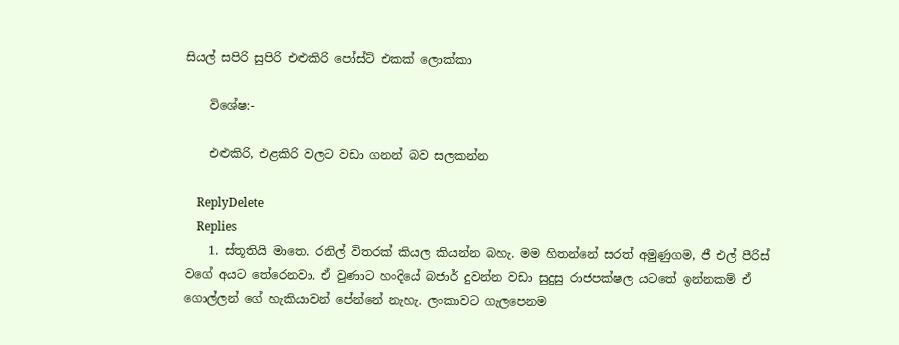සියල් සපිරි සුපිරි එළුකිරි පෝස්ට් එකක් ලොක්කා

    විශේෂ:-

    එළුකිරි, එළකිරි වලට වඩා ගනන් බව සලකන්න

    ReplyDelete
    Replies
    1. ස්තූතියි මාතෙ. රනිල් විතරක් කියල කියන්න බහැ. මම හිතන්නේ සරත් අමුණුගම, ජී එල් පීරිස් වගේ අයට තේරෙනවා. ඒ වුණාට හංදියේ බජාර් දුවන්න වඩා සුදුසු රාජපක්ෂල යටතේ ඉන්නකම් ඒ ගොල්ලන් ගේ හැකියාවන් පේන්නේ නැහැ. ලංකාවට ගැලපෙනම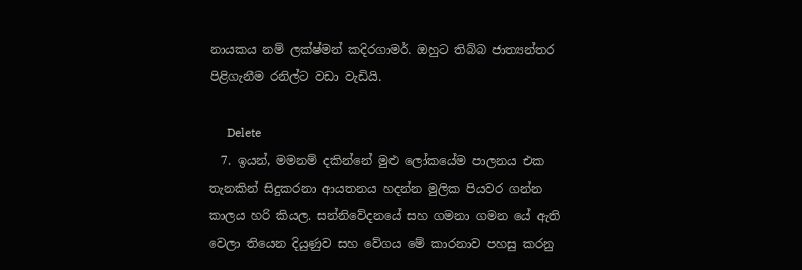නායකය නම් ලක්ෂ්මන් කදිරගාමර්. ඔහුට තිබ්බ ජාත්‍යන්තර පිළිගැනීම රනිල්ට වඩා වැඩියි.

      Delete
  7. ඉයන්, මමනම් දකින්නේ මුළු ලෝකයේම පාලනය එක තැනකින් සිදුකරනා ආයතනය හදන්න මුලික පියවර ගන්න කාලය හරි කියල. සන්නිවේදනයේ සහ ගමනා ගමන යේ ඇති වෙලා තියෙන දියුණුව සහ වේගය මේ කාරනාව පහසු කරනු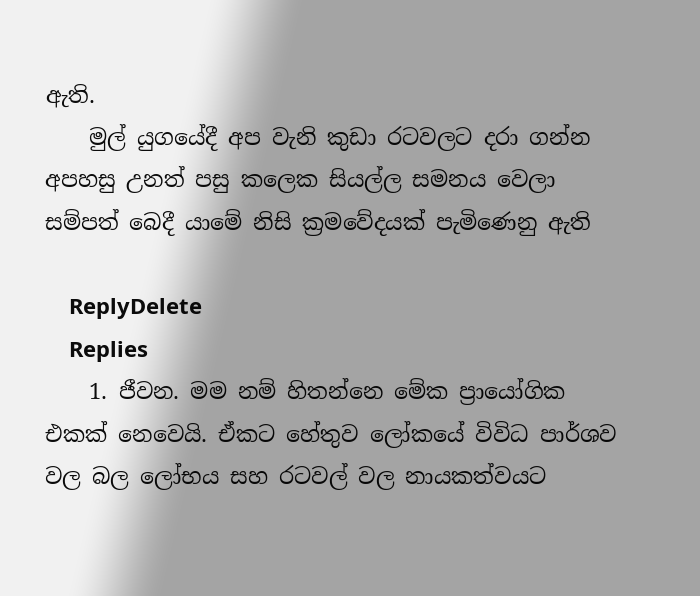ඇති.
    මුල් යුගයේදී අප වැනි කුඩා රටවලට දරා ගන්න අපහසු උනත් පසු කලෙක සියල්ල සමනය වෙලා සම්පත් බෙදී යාමේ නිසි ක්‍රමවේදයක් පැමිණෙනු ඇති

    ReplyDelete
    Replies
    1. ජීවන. මම නම් හිතන්නෙ මේක ප්‍රායෝගික එකක් නෙවෙයි. ඒකට හේතුව ලෝකයේ විවිධ පාර්ශව වල බල ලෝභය සහ රටවල් වල නායකත්වයට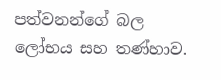පත්වනන්ගේ බල ලෝභය සහ තණ්හාව.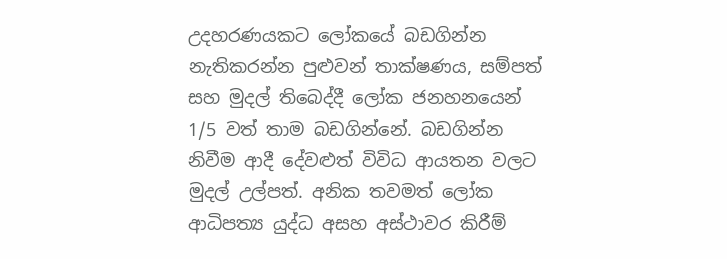උදහරණයකට ලෝකයේ බඩගින්න නැතිකරන්න පුළුවන් තාක්ෂණය, සම්පත් සහ මුදල් තිබෙද්දී ලෝක ජනහනයෙන් 1/5 වත් තාම බඩගින්නේ. බඩගින්න නිවීම ආදී දේවළුත් විවිධ ආයතන වලට මුදල් උල්පත්. අනික තවමත් ලෝක ආධිපත්‍ය යුද්ධ අසහ අස්ථාවර කිරීම්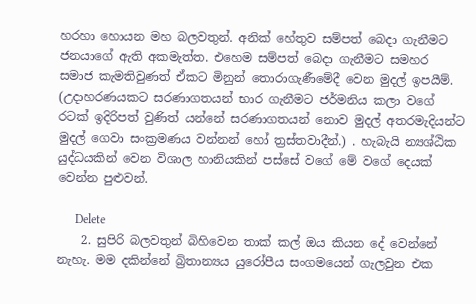හරහා හොයන මහ බලවතුන්. අනික් හේතුව සම්පත් බෙදා ගැනීමට ජනයාගේ ඇති අකමැත්ත. එහෙම සම්පත් බෙදා ගැනීමට සමහර සමාජ කැමතිවුණත් ඒකට මිනුන් තොරාගැණීමේදී වෙන මුදල් ඉපයීම්. (උදාහරණයකට සරණාගතයන් භාර ගැනීමට ජර්මනිය කලා වගේ රටක් ඉදිරිපත් වුණිත් යන්නේ සරණාගතයන් නොව මුදල් අතරමැදියන්ට මුදල් ගෙවා සංක්‍රමණය වන්නන් හෝ ත්‍රස්තවාදීන්.) . හැබැයි න්‍යශ්ඨික යුද්ධයකින් වෙන විශාල හානියකින් පස්සේ වගේ මේ වගේ දෙයක් වෙන්න පුළුවන්.

      Delete
    2. සුපිරි බලවතුන් බිහිවෙන තාක් කල් ඔය කියන දේ වෙන්නේ නැහැ. මම දකින්නේ බ්‍රිතාන්‍යය යුරෝපීය සංගමයෙන් ගැලවුන එක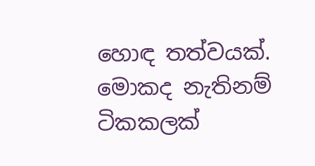හොඳ තත්වයක්. මොකද නැතිනම් ටිකකලක්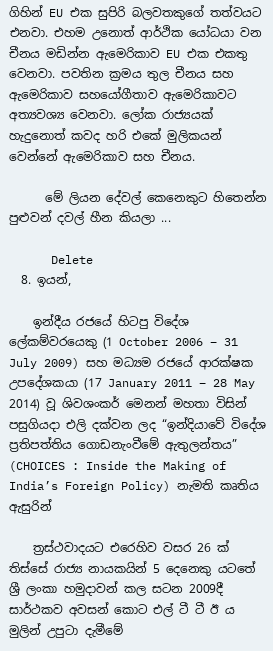ගිහින් EU එක සුපිරි බලවතකුගේ තත්වයට එනවා. එහම උනොත් ආර්ථික යෝධයා වන චීනය මඩින්න ඇමෙරිකාව EU එක එකතු වෙනවා. පවතින ක්‍රමය තුල චීනය සහ ඇමෙරිකාව සහයෝගීතාව ඇමෙරිකාවට අත්‍යවශ්‍ය වෙනවා. ලෝක රාජ්‍යයක් හැදුනොත් කවද හරි එකේ මුලිකයන් වෙන්නේ ඇමෙරිකාව සහ චීනය.

      මේ ලියන දේවල් කෙනෙකුට හිතෙන්න පුළුවන් දවල් හීන කියලා ...

      Delete
  8. ඉයන්,

    ඉන්දීය රජයේ හිටපු විදේශ ලේකම්වරයෙකු (1 October 2006 – 31 July 2009) සහ මධ්‍යම රජයේ ආරක්ෂක උපදේශකයා (17 January 2011 – 28 May 2014) වූ ශිවශංකර් මෙනන් මහතා විසින් පසුගියදා එලි දක්වන ලද “ඉන්දියාවේ විදේශ ප්‍රතිපත්තිය ගොඩනැංවීමේ ඇතුලන්තය” (CHOICES : Inside the Making of India’s Foreign Policy) නැමති කෘතිය ඇසුරින්

    ත්‍රස්ථවාදයට එරෙහිව වසර 26 ක් තිස්සේ රාජ්‍ය නායකයින් 5 දෙනෙකු යටතේ ශ්‍රී ලංකා හමුදාවන් කල සටන 2009දී සාර්ථකව අවසන් කොට එල් ටී ටී ඊ ය මුලින් උපුටා දැමීමේ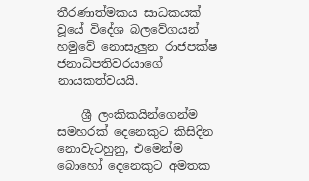තීරණාත්මකය සාධකයක් වූයේ විදේශ බලවේගයන් හමුවේ නොසැලුන රාජපක්ෂ ජනාධිපතිවරයාගේ නායකත්වයයි.

    ශ්‍රී ලංකිකයින්ගෙන්ම සමහරක් දෙනෙකුට කිසිදින නොවැටහුනු, එමෙන්ම බොහෝ දෙනෙකුට අමතක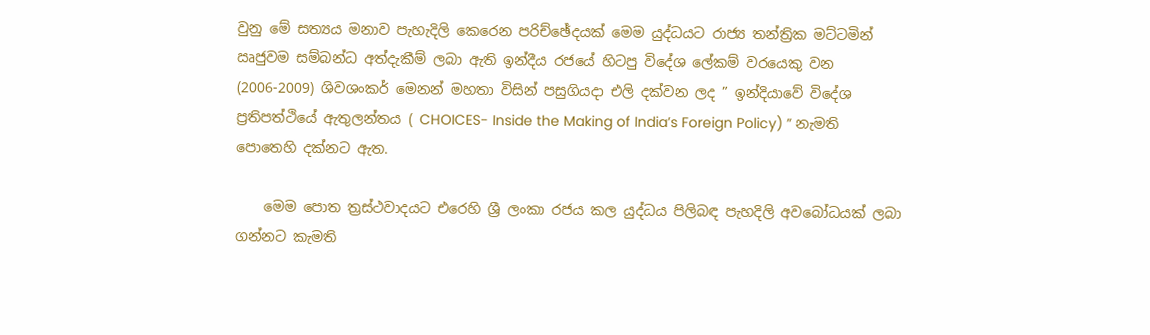වුනු මේ සත්‍යය මනාව පැහැදිලි කෙරෙන පරිච්ඡේදයක් මෙම යුද්ධයට රාජ්‍ය තන්ත්‍රික මට්ටමින් ඍජුවම සම්බන්ධ අත්දැකීම් ලබා ඇති ඉන්දීය රජයේ හිටපු විදේශ ලේකම් වරයෙකු වන (2006-2009) ශිවශංකර් මෙනන් මහතා විසින් පසුගියදා එලි දක්වන ලද ” ඉන්දියාවේ විදේශ ප්‍රතිපත්ථියේ ඇතුලන්තය ( CHOICES- Inside the Making of India’s Foreign Policy) ” නැමති පොතෙහි දක්නට ඇත.

    මෙම පොත ත්‍රස්ථවාදයට එරෙහි ශ්‍රී ලංකා රජය කල යුද්ධය පිලිබඳ පැහදිලි අවබෝධයක් ලබා ගන්නට කැමති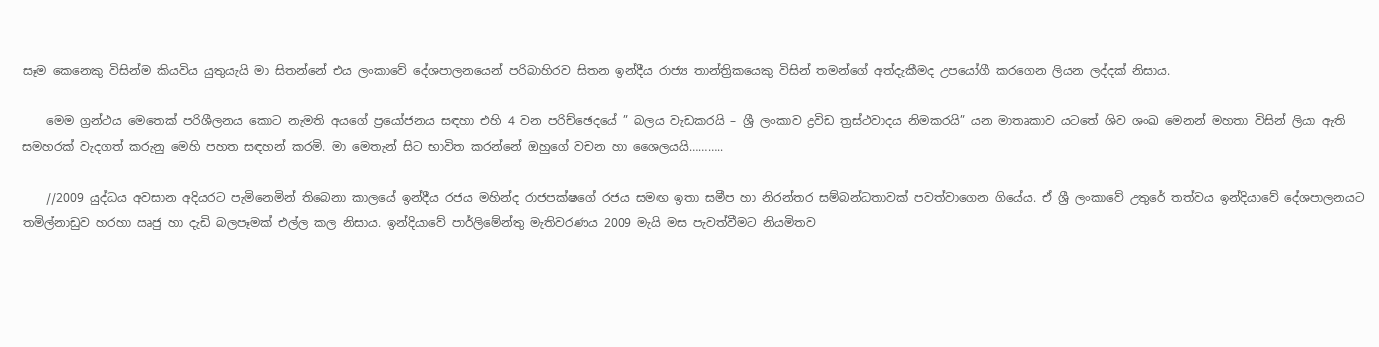සෑම කෙනෙකු විසින්ම කියවිය යුතුයැයි මා සිතන්නේ එය ලංකාවේ දේශපාලනයෙන් පරිබාහිරව සිතන ඉන්දීය රාජ්‍ය තාන්ත්‍රිකයෙකු විසින් තමන්ගේ අත්දැකීමද උපයෝගී කරගෙන ලියන ලද්දක් නිසාය.

    මෙම ග්‍රන්ථය මෙතෙක් පරිශීලනය කොට නැමති අයගේ ප්‍රයෝජනය සඳහා එහි 4 වන පරිච්ඡෙදයේ ” බලය වැඩකරයි – ශ්‍රී ලංකාව ද්‍රවිඩ ත්‍රස්ථවාදය නිමකරයි” යන මාතෘකාව යටතේ ශිව ශංඛ මෙනන් මහතා විසින් ලියා ඇති සමහරක් වැදගත් කරුනු මෙහි පහත සඳහන් කරමි. මා මෙතැන් සිට භාවිත කරන්නේ ඔහුගේ වචන හා ශෛලයයි………..

    //2009 යුද්ධය අවසාන අදියරට පැමිනෙමින් තිබෙනා කාලයේ ඉන්දීය රජය මහින්ද රාජපක්ෂගේ රජය සමඟ ඉතා සමීප හා නිරන්තර සම්බන්ධතාවක් පවත්වාගෙන ගියේය. ඒ ශ්‍රී ලංකාවේ උතුරේ තත්වය ඉන්දියාවේ දේශපාලනයට තමිල්නාඩුව හරහා ඍජු හා දැඩි බලපෑමක් එල්ල කල නිසාය. ඉන්දියාවේ පාර්ලිමේන්තු මැතිවරණය 2009 මැයි මස පැවත්වීමට නියමිතව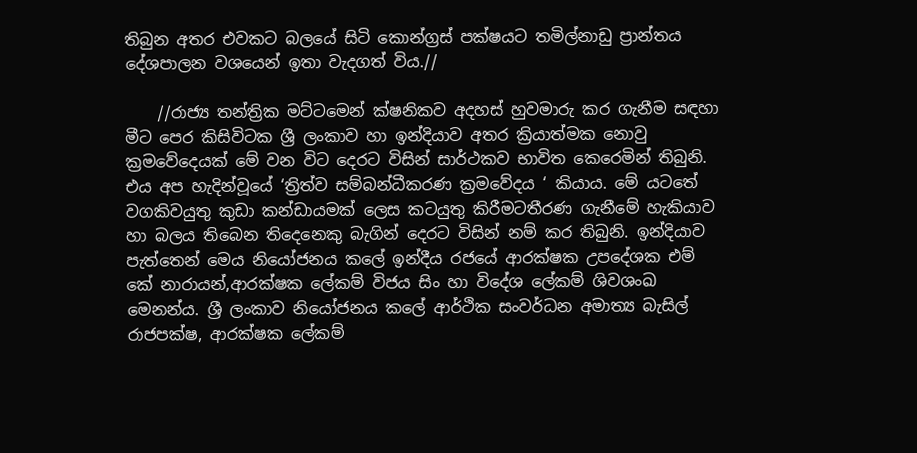තිබුන අතර එවකට බලයේ සිටි කොන්ග්‍රස් පක්ෂයට තමිල්නාඩු ප්‍රාන්තය දේශපාලන වශයෙන් ඉතා වැදගත් විය.//

    //රාජ්‍ය තන්ත්‍රික මට්ටමෙන් ක්ෂනිකව අදහස් හුවමාරු කර ගැනීම සඳහා මීට පෙර කිසිවිටක ශ්‍රී ලංකාව හා ඉන්දියාව අතර ක්‍රියාත්මක නොවු ක්‍රමවේදෙයක් මේ වන විට දෙරට විසින් සාර්ථකව භාවිත කෙරෙමින් තිබුනි. එය අප හැදින්වූයේ ‘ත්‍රිත්ව සම්බන්ධීකරණ ක්‍රමවේදය ‘ කියාය. මේ යටතේ වගකිවයුතු කුඩා කන්ඩායමක් ලෙස කටයුතු කිරීමටතීරණ ගැනීමේ හැකියාව හා බලය තිබෙන තිදෙනෙකු බැගින් දෙරට විසින් නම් කර තිබුනි. ඉන්දියාව පැත්තෙන් මෙය නියෝජනය කලේ ඉන්දීය රජයේ ආරක්ෂක උපදේශක එම් කේ නාරායන්,ආරක්ෂක ලේකම් විජය සිං හා විදේශ ලේකම් ශිවශංඛ මෙනන්ය. ශ්‍රී ලංකාව නියෝජනය කලේ ආර්ථික සංවර්ධන අමාත්‍ය බැසිල් රාජපක්ෂ, ආරක්ෂක ලේකම්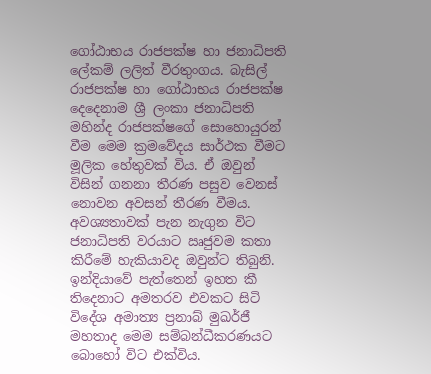ගෝඨාභය රාජපක්ෂ හා ජනාධිපති ලේකම් ලලිත් වීරතුංගය. බැසිල් රාජපක්ෂ හා ගෝඨාභය රාජපක්ෂ දෙදෙනාම ශ්‍රී ලංකා ජනාධිපති මහින්ද රාජපක්ෂගේ සොහොයුරන් වීම මෙම ක්‍රමවේදය සාර්ථක වීමට මූලික හේතුවක් විය. ඒ ඔවුන් විසින් ගනනා තීරණ පසුව වෙනස් නොවන අවසන් තීරණ වීමය. අවශ්‍යතාවක් පැන නැගුන විට ජනාධිපති වරයාට ඍජුවම කතා කිරීමේ හැකියාවද ඔවුන්ට තිබුනි. ඉන්දියාවේ පැත්තෙන් ඉහත කී තිදෙනාට අමතරව එවකට සිටි විදේශ අමාත්‍ය ප්‍රනාබ් මුඛර්ජී මහතාද මෙම සම්බන්ධීකරණයට බොහෝ විට එක්විය.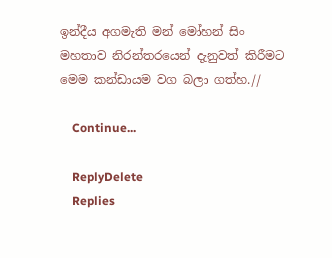ඉන්දීය අගමැති මන් මෝහන් සිං මහතාව නිරන්තරයෙන් දැනුවත් කිරීමට මෙම කන්ඩායම වග බලා ගත්හ.//

    Continue...

    ReplyDelete
    Replies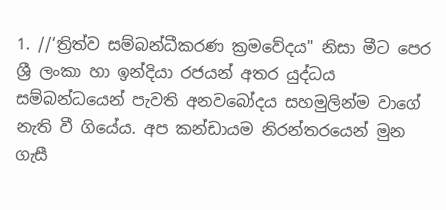1. //‘ත්‍රිත්ව සම්බන්ධීකරණ ක්‍රමවේදය" නිසා මීට පෙර ශ්‍රී ලංකා හා ඉන්දියා රජයන් අතර යුද්ධය සම්බන්ධයෙන් පැවති අනවබෝදය සහමුලින්ම වාගේ නැති වී ගියේය. අප කන්ඩායම නිරන්තරයෙන් මුන ගැසී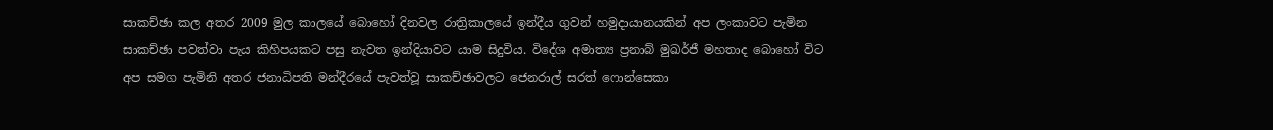සාකච්ඡා කල අතර 2009 මුල කාලයේ බොහෝ දිනවල රාත්‍රිකාලයේ ඉන්දීය ගුවන් හමුදායානයකින් අප ලංකාවට පැමින සාකච්ඡා පවත්වා පැය කිහිපයකට පසු නැවත ඉන්දියාවට යාම සිදුවිය. විදේශ අමාත්‍ය ප්‍රනාබ් මුඛර්ජී මහතාද බොහෝ විට අප සමග පැමිනි අතර ජනාධිපති මන්දීරයේ පැවත්වූ සාකච්ඡාවලට ජෙනරාල් සරත් ෆොන්සෙකා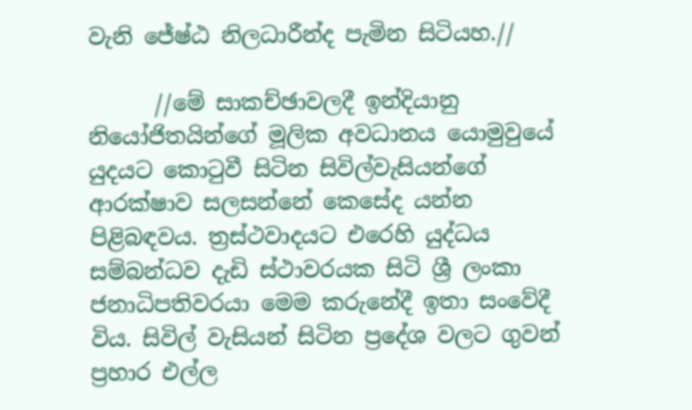වැනි ජේෂ්ඨ නිලධාරීන්ද පැමින සිටියහ.//

      //මේ සාකච්ඡාවලදී ඉන්දියානු නියෝජිතයින්ගේ මූලික අවධානය යොමුවුයේ යුදයට කොටුවී සිටින සිවිල්වැසියන්ගේ ආරක්ෂාව සලසන්නේ කෙසේද යන්න පිළිබඳවය. ත්‍රස්ථවාදයට එරෙහි යුද්ධය සම්බන්ධව දැඩි ස්ථාවරයක සිටි ශ්‍රී ලංකා ජනාධිපතිවරයා මෙම කරුනේදී ඉතා සංවේදී විය. සිවිල් වැසියන් සිටින ප්‍රදේශ වලට ගුවන් ප්‍රහාර එල්ල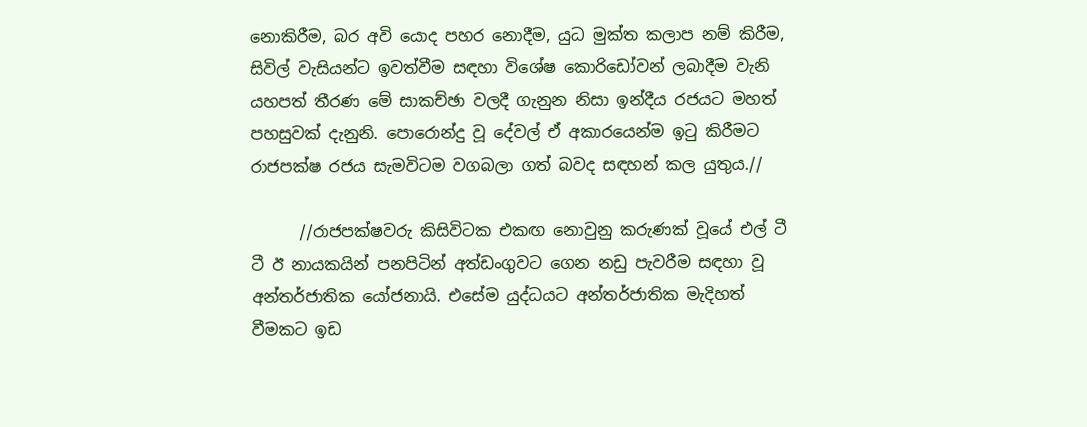නොකිරීම, බර අවි යොද පහර නොදීම, යුධ මුක්ත කලාප නම් කිරීම, සිවිල් වැසියන්ට ඉවත්වීම සඳහා විශේෂ කොරිඩෝවන් ලබාදීම වැනි යහපත් තීරණ මේ සාකච්ඡා වලදී ගැනුන නිසා ඉන්දීය රජයට මහත් පහසුවක් දැනුනි. පොරොන්දු වූ දේවල් ඒ අකාරයෙන්ම ඉටු කිරීමට රාජපක්ෂ රජය සැමවිටම වගබලා ගත් බවද සඳහන් කල යුතුය.//

      //රාජපක්ෂවරු කිසිවිටක එකඟ නොවුනු කරුණක් වූයේ එල් ටී ටී ඊ නායකයින් පනපිටින් අත්ඩංගුවට ගෙන නඩු පැවරීම සඳහා වූ අන්තර්ජාතික යෝජනායි. එසේම යුද්ධයට අන්තර්ජාතික මැදිහත් වීමකට ඉඩ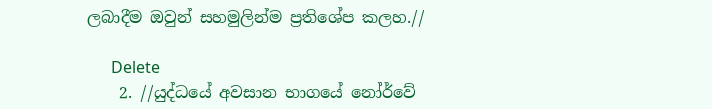ලබාදීම ඔවුන් සහමුලින්ම ප්‍රතිශේප කලහ.//

      Delete
    2. //යුද්ධයේ අවසාන භාගයේ නෝර්වේ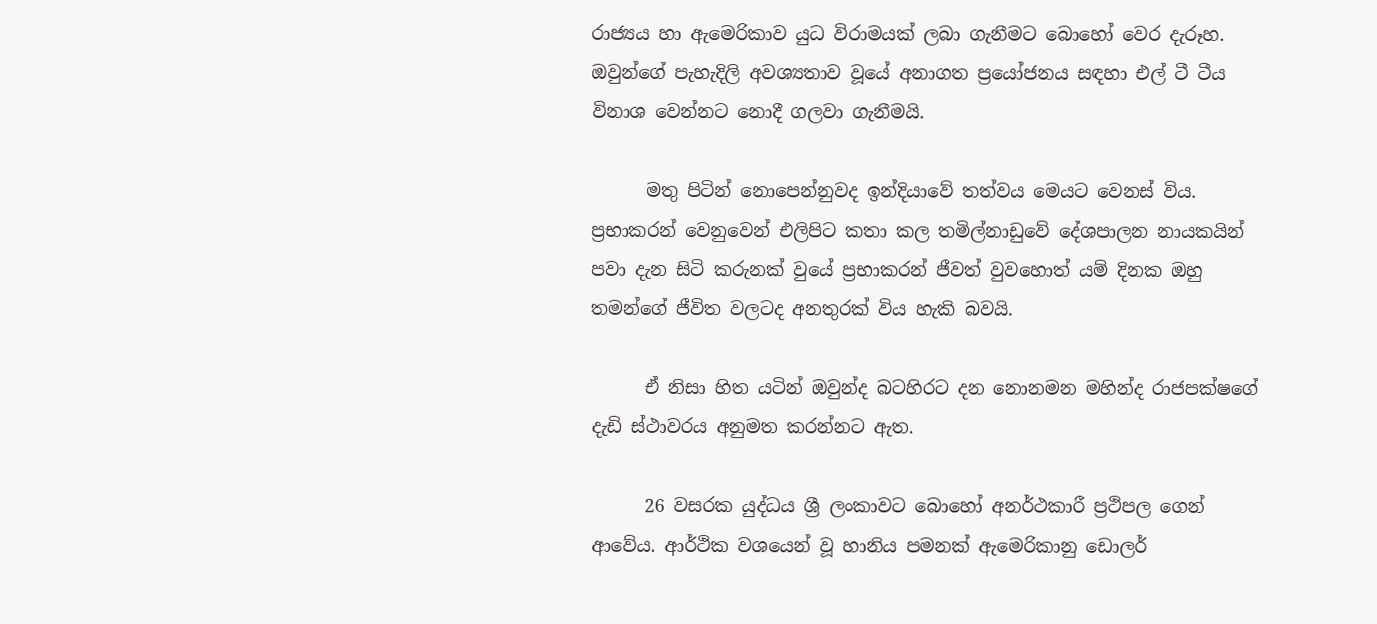රාජ්‍යය හා ඇමෙරිකාව යුධ විරාමයක් ලබා ගැනීමට බොහෝ වෙර දැරූහ. ඔවුන්ගේ පැහැදිලි අවශ්‍යතාව වූයේ අනාගත ප්‍රයෝජනය සඳහා එල් ටී ටීය විනාශ වෙන්නට නොදී ගලවා ගැනීමයි.

      මතු පිටින් නොපෙන්නුවද ඉන්දියාවේ තත්වය මෙයට වෙනස් විය. ප්‍රභාකරන් වෙනුවෙන් එලිපිට කතා කල තමිල්නාඩුවේ දේශපාලන නායකයින් පවා දැන සිටි කරුනක් වුයේ ප්‍රභාකරන් ජීවත් වුවහොත් යම් දිනක ඔහු තමන්ගේ ජීවිත වලටද අනතුරක් විය හැකි බවයි.

      ඒ නිසා හිත යටින් ඔවුන්ද බටහිරට දන නොනමන මහින්ද රාජපක්ෂගේ දැඩි ස්ථාවරය අනුමත කරන්නට ඇත.

      26 වසරක යුද්ධය ශ්‍රී ලංකාවට බොහෝ අනර්ථකාරී ප්‍රථිපල ගෙන් ආවේය. ආර්ථික වශයෙන් වූ හානිය පමනක් ඇමෙරිකානු ඩොලර්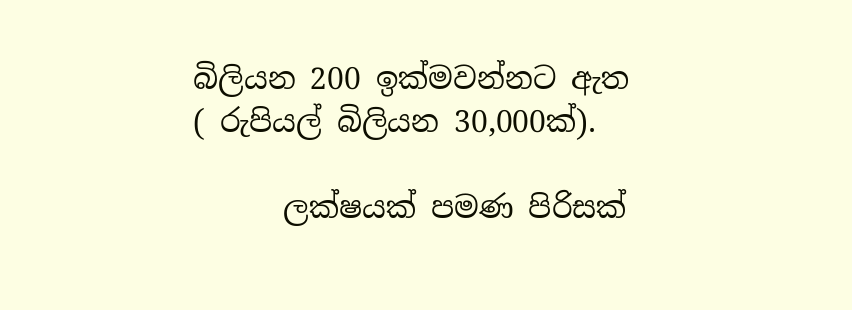බිලියන 200 ඉක්මවන්නට ඇත ( රුපියල් බිලියන 30,000ක්).

      ලක්ෂයක් පමණ පිරිසක්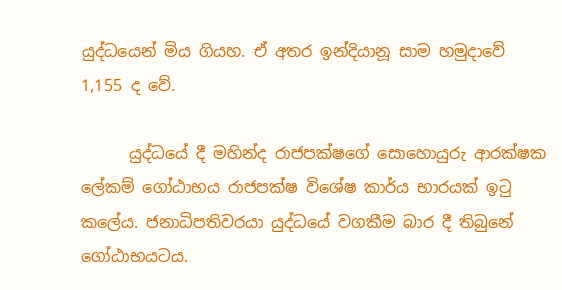යුද්ධයෙන් මිය ගියහ. ඒ අතර ඉන්දියානූ සාම හමුදාවේ 1,155 ද වේ.

      යුද්ධයේ දී මහින්ද රාජපක්ෂගේ සොහොයුරු ආරක්ෂක ලේකම් ගෝඨාභය රාජපක්ෂ විශේෂ කාර්ය භාරයක් ඉටු කලේය. ජනාධිපතිවරයා යුද්ධයේ වගකීම බාර දී තිබුනේ ගෝඨාභයටය.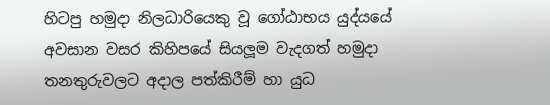හිටපු හමුදා නිලධාරියෙකු වූ ගෝඨාභය යුද්යයේ අවසාන වසර කිහිපයේ සියලූම වැදගත් හමුදා තනතුරුවලට අදාල පත්කිරීම් හා යුධ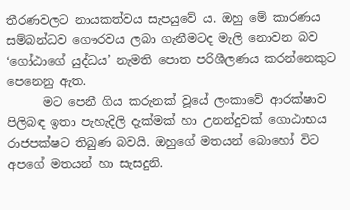තීරණවලට නායකත්වය සැපයුවේ ය. ඔහු මේ කාරණය සම්බන්ධව ගෞරවය ලබා ගැනීමටද මැලි නොවන බව ‘ගෝඨාගේ යුද්ධය’ නැමති පොත පරිශීලණය කරන්නෙකුට පෙනෙනු ඇත.
      මට පෙනී ගිය කරුනක් වූයේ ලංකාවේ ආරක්ෂාව පිලිබඳ ඉතා පැහැදිලි දැක්මක් හා උනන්දුවක් ගොඨාභය රාජපක්ෂට තිබුණ බවයි. ඔහුගේ මතයන් බොහෝ විට අපගේ මතයන් හා සැසදුනි.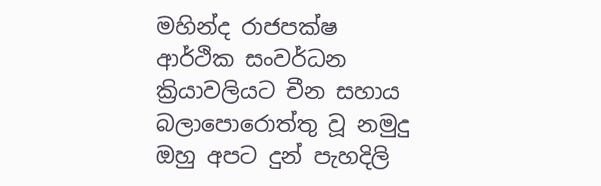මහින්ද රාජපක්ෂ ආර්ථික සංවර්ධන ක්‍රියාවලියට චීන සහාය බලාපොරොත්තු වූ නමුදු ඔහු අපට දුන් පැහදිලි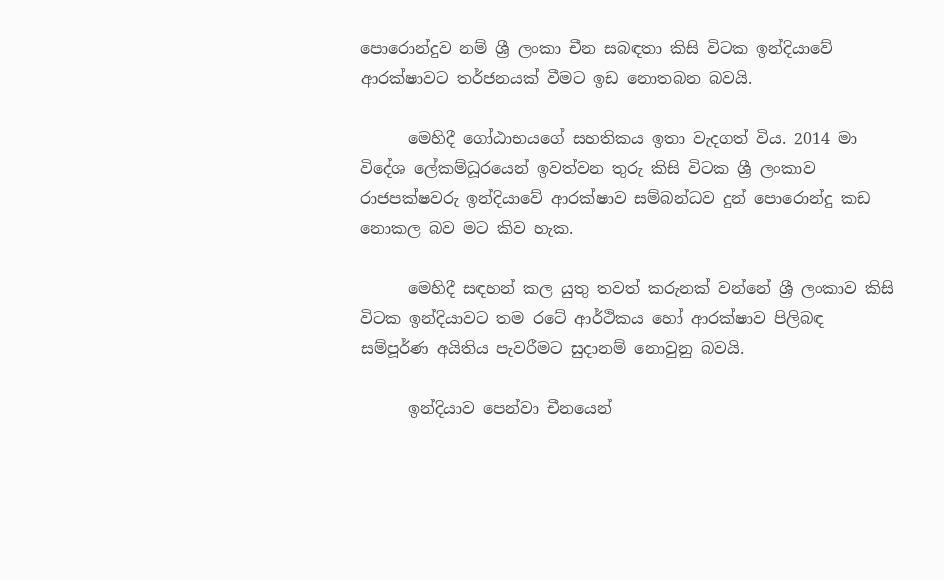පොරොන්දුව නම් ශ්‍රී ලංකා චීන සබඳතා කිසි විටක ඉන්දියාවේ ආරක්ෂාවට තර්ජනයක් වීමට ඉඩ නොතබන බවයි.

      මෙහිදී ගෝඨාභයගේ සහතිකය ඉතා වැදගත් විය. 2014 මා විදේශ ලේකම්ධූරයෙන් ඉවත්වන තුරු කිසි විටක ශ්‍රී ලංකාව රාජපක්ෂවරු ඉන්දියාවේ ආරක්ෂාව සම්බන්ධව දුන් පොරොන්දු කඩ නොකල බව මට කිව හැක.

      මෙහිදී සඳහන් කල යුතු තවත් කරුනක් වන්නේ ශ්‍රී ලංකාව කිසි විටක ඉන්දියාවට තම රටේ ආර්ථිකය හෝ ආරක්ෂාව පිලිබඳ සම්පූර්ණ අයිතිය පැවරීමට සුදානම් නොවුනු බවයි.

      ඉන්දියාව පෙන්වා චීනයෙන්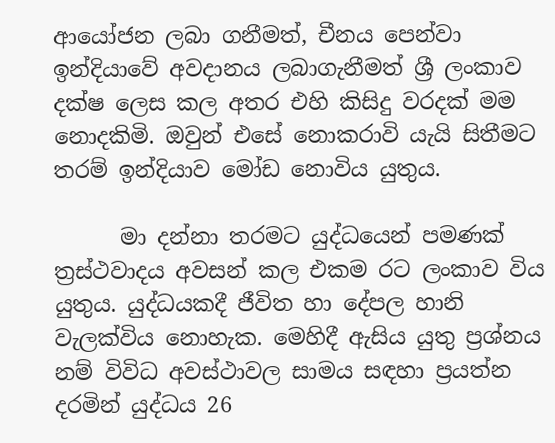ආයෝජන ලබා ගනීමත්, චීනය පෙන්වා ඉන්දියාවේ අවදානය ලබාගැනීමත් ශ්‍රී ලංකාව දක්ෂ ලෙස කල අතර එහි කිසිදු වරදක් මම නොදකිමි. ඔවුන් එසේ නොකරාවි යැයි සිතීමට තරම් ඉන්දියාව මෝඩ නොවිය යුතුය.

      මා දන්නා තරමට යුද්ධයෙන් පමණක් ත්‍රස්ථවාදය අවසන් කල එකම රට ලංකාව විය යුතුය. යුද්ධයකදී ජීවිත හා දේපල හානි වැලක්විය නොහැක. මෙහිදී ඇසිය යුතු ප්‍රශ්නය නම් විවිධ අවස්ථාවල සාමය සඳහා ප්‍රයත්න දරමින් යුද්ධය 26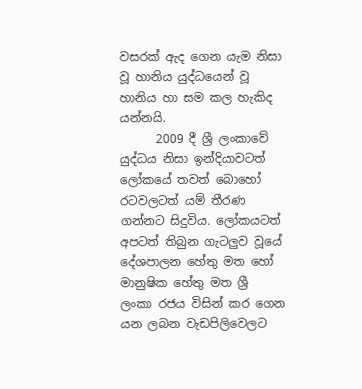වසරක් ඇද ගෙන යැම නිසා වූ හානිය යුද්ධයෙන් වූ හානිය හා සම කල හැකිද යන්නයි.
      2009 දී ශ්‍රී ලංකාවේ යුද්ධය නිසා ඉන්දියාවටත් ලෝකයේ තවත් බොහෝ රටවලටත් යම් තීරණ ගන්නට සිදුවිය. ලෝකයටත් අපටත් තිබුන ගැටලුව වූයේ දේශපාලන හේතු මත හෝ මානුෂික හේතු මත ශ්‍රී ලංකා රජය විසින් කර ගෙන යන ලබන වැඩපිලිවෙලට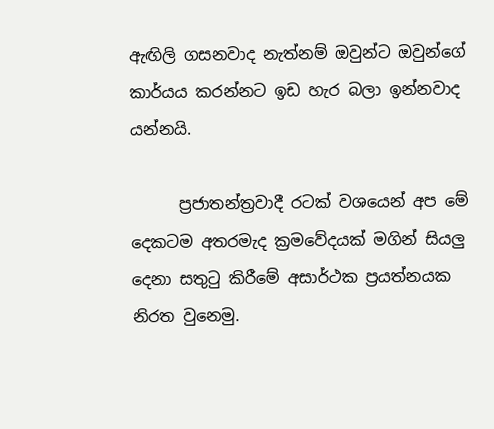ඇඟිලි ගසනවාද නැත්නම් ඔවුන්ට ඔවුන්ගේ කාර්යය කරන්නට ඉඩ හැර බලා ඉන්නවාද යන්නයි.

      ප්‍රජාතන්ත්‍රවාදී රටක් වශයෙන් අප මේ දෙකටම අතරමැද ක්‍රමවේදයක් මගින් සියලු දෙනා සතුටු කිරීමේ අසාර්ථක ප්‍රයත්නයක නිරත වුනෙමු.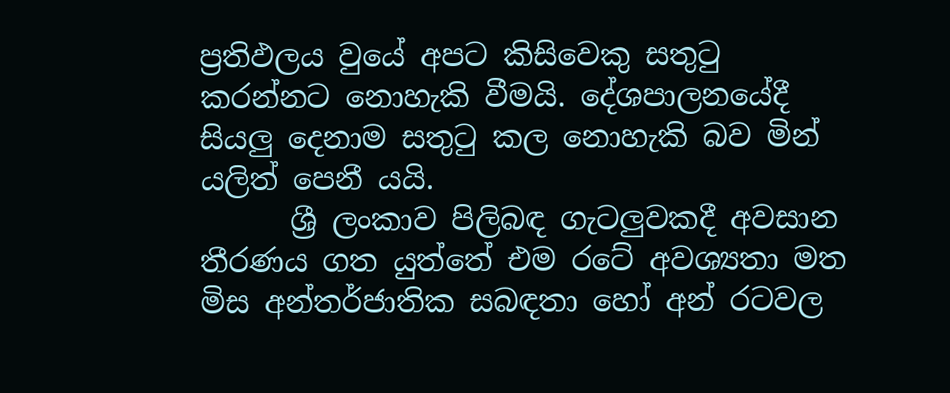ප්‍රතිඵලය වුයේ අපට කිසිවෙකු සතුටු කරන්නට නොහැකි වීමයි. දේශපාලනයේදී සියලු දෙනාම සතුටු කල නොහැකි බව මින් යලිත් පෙනී යයි.
      ශ්‍රී ලංකාව පිලිබඳ ගැටලුවකදී අවසාන තීරණය ගත යුත්තේ එම රටේ අවශ්‍යතා මත මිස අන්තර්ජාතික සබඳතා හෝ අන් රටවල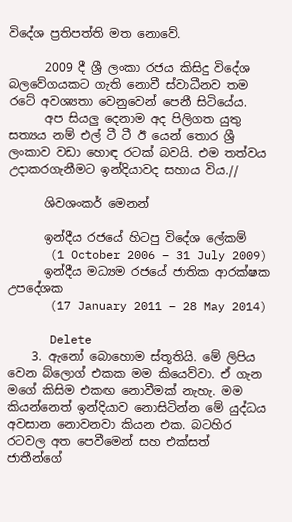විදේශ ප්‍රතිපත්ති මත නොවේ.

      2009 දී ශ්‍රී ලංකා රජය කිසිදු විදේශ බලවේගයකට ගැති නොවී ස්වාධීනව තම රටේ අවශ්‍යතා වෙනුවෙන් පෙනී සිටියේය.
      අප සියලු දෙනාම අද පිලිගත යුතු සත්‍යය නම් එල් ටී ටී ඊ යෙන් තොර ශ්‍රී ලංකාව වඩා හොඳ රටක් බවයි. එම තත්වය උදාකරගැනීමට ඉන්දියාවද සහාය විය.//

      ශිවශංකර් මෙනන්

      ඉන්දීය රජයේ හිටපු විදේශ ලේකම්
      (1 October 2006 – 31 July 2009)
      ඉන්දීය මධ්‍යම රජයේ ජාතික ආරක්ෂක උපදේශක
      (17 January 2011 – 28 May 2014)

      Delete
    3. ඇනෝ බොහොම ස්තූතියි. මේ ලිපිය වෙන බ්ලොග් එකක මම කියෙව්වා. ඒ ගැන මගේ කිසිම එකඟ නොවීමක් නැහැ. මම කියන්නෙත් ඉන්දියාව නොසිටින්න මේ යුද්ධය අවසාන නොවනවා කියන එක. බටහිර රටවල අත පෙවීමෙන් සහ එක්සත් ජාතීන්ගේ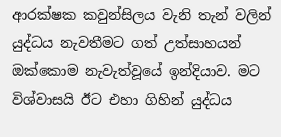ආරක්ෂක කවුන්සිලය වැනි තැන් වලින් යුද්ධය නැවතීමට ගත් උත්සාහයන් ඔක්කොම නැවැත්වූයේ ඉන්දියාව. මට විශ්වාසයි ඊට එහා ගිහින් යුද්ධය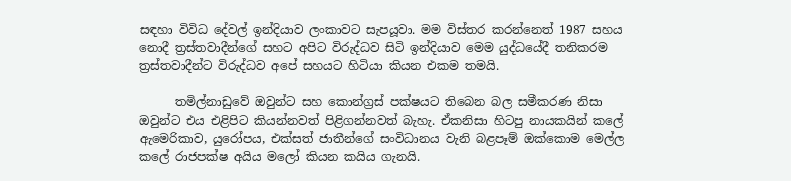සඳහා විවිධ දේවල් ඉන්දියාව ලංකාවට සැපයූවා. මම විස්තර කරන්නෙත් 1987 සහය නොදී ත්‍රස්තවාදීන්ගේ සහට අපිට විරුද්ධව සිටි ඉන්දියාව මෙම යුද්ධයේදී තනිකරම ත්‍රස්තවාදීන්ට විරුද්ධව අපේ සහයට හිටියා කියන එකම තමයි.

      තමිල්නාඩුවේ ඔවුන්ට සහ කොන්ග්‍රස් පක්ෂයට තිබෙන බල සමීකරණ නිසා ඔවුන්ට එය එළිපිට කියන්නවත් පිළිගන්නවත් බැහැ. ඒකනිසා හිටපු නායකයින් කලේ ඇමෙරිකාව, යුරෝපය, එක්සත් ජාතීන්ගේ සංවිධානය වැනි බළපෑම් ඔක්කොම මෙල්ල කලේ රාජපක්ෂ අයිය මලෝ කියන කයිය ගැනයි.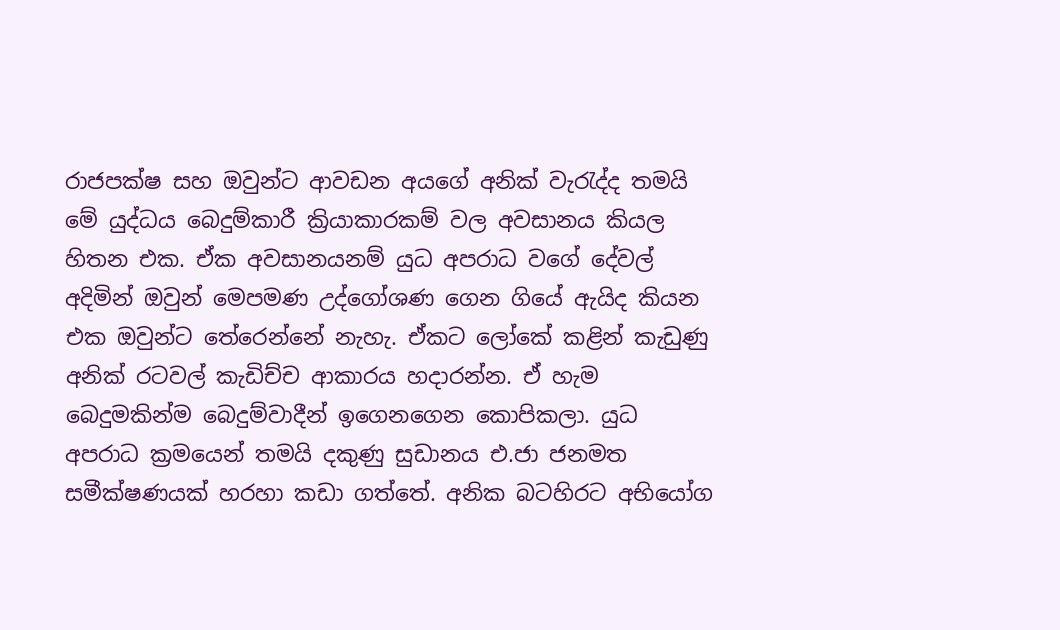රාජපක්ෂ සහ ඔවුන්ට ආවඩන අයගේ අනික් වැරැද්ද තමයි මේ යුද්ධය බෙදුම්කාරී ක්‍රියාකාරකම් වල අවසානය කියල හිතන එක. ඒක අවසානයනම් යුධ අපරාධ වගේ දේවල් අදිමින් ඔවුන් මෙපමණ උද්ගෝශණ ගෙන ගියේ ඇයිද කියන එක ඔවුන්ට තේරෙන්නේ නැහැ. ඒකට ලෝකේ කළින් කැඩුණු අනික් රටවල් කැඩිච්ච ආකාරය හදාරන්න. ඒ හැම බෙදුමකින්ම බෙදුම්වාදීන් ඉගෙනගෙන කොපිකලා. යුධ අපරාධ ක්‍රමයෙන් තමයි දකුණු සුඩානය එ.ජා ජනමත සමීක්ෂණයක් හරහා කඩා ගත්තේ. අනික බටහිරට අභියෝග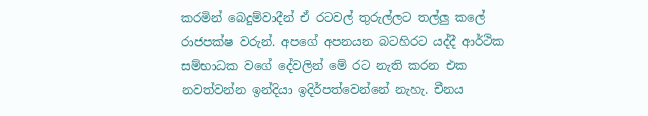කරමින් බෙදුම්වාදීන් ඒ රටවල් තුරුල්ලට තල්ලු කලේ රාජපක්ෂ වරුන්. අපගේ අපනයන බටහිරට යද්දී ආර්ථික සම්භාධක වගේ දේවලින් මේ රට නැති කරන එක නවත්වන්න ඉන්දියා ඉදිර්පත්වෙන්නේ නැහැ. චීනය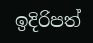ඉදිරිපත්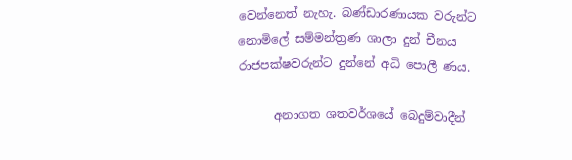වෙන්නෙත් නැහැ. බණ්ඩාරණායක වරුන්ට නොමිලේ සම්මන්ත්‍රණ ශාලා දුන් චීනය රාජපක්ෂවරුන්ට දුන්නේ අධි පොලී ණය.

      අනාගත ශතවර්ශයේ බෙදුම්වාදීන්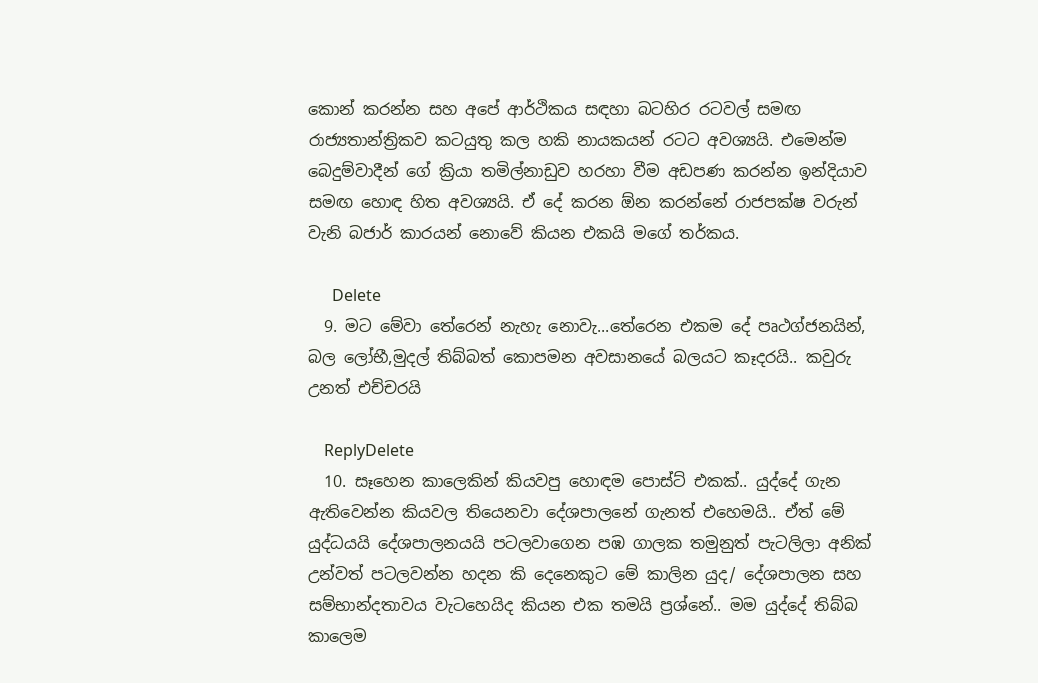කොන් කරන්න සහ අපේ ආර්ථිකය සඳහා බටහිර රටවල් සමඟ රාජ්‍යතාන්ත්‍රිකව කටයුතු කල හකි නායකයන් රටට අවශ්‍යයි. එමෙන්ම බෙදුම්වාදීන් ගේ ක්‍රියා තමිල්නාඩුව හරහා වීම අඩපණ කරන්න ඉන්දියාව සමඟ හොඳ හිත අවශ්‍යයි. ඒ දේ කරන ඕන කරන්නේ රාජපක්ෂ වරුන් වැනි බජාර් කාරයන් නොවේ කියන එකයි මගේ තර්කය.

      Delete
  9. මට මේවා තේරෙන් නැහැ නොවැ...තේරෙන එකම දේ පෘථග්ජනයින්, බල ලෝභී,මුදල් තිබ්බත් කොපමන අවසානයේ බලයට කෑදරයි.. කවුරු උනත් එච්චරයි

    ReplyDelete
  10. සෑහෙන කාලෙකින් කියවපු හොඳම පොස්ට් එකක්.. යුද්දේ ගැන ඇතිවෙන්න කියවල තියෙනවා දේශපාලනේ ගැනත් එහෙමයි.. ඒත් මේ යුද්ධයයි දේශපාලනයයි පටලවාගෙන පඹ ගාලක තමුනුත් පැටලිලා අනික් උන්වත් පටලවන්න හදන කි දෙනෙකුට මේ කාලින යුද/ දේශපාලන සහ සම්භාන්දතාවය වැටහෙයිද කියන එක තමයි ප්‍රශ්නේ.. මම යුද්දේ තිබ්බ කාලෙම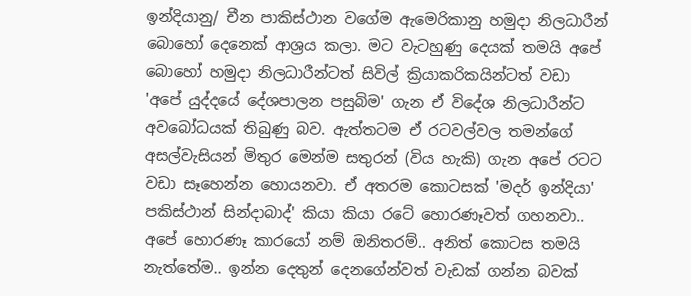ඉන්දියානු/ චීන පාකිස්ථාන වගේම ඇමෙරිකානු හමුදා නිලධාරීන් බොහෝ දෙනෙක් ආශ්‍රය කලා. මට වැටහුණු දෙයක් තමයි අපේ බොහෝ හමුදා නිලධාරීන්ටත් සිවිල් ක්‍රියාකරිකයින්ටත් වඩා 'අපේ යුද්දයේ දේශපාලන පසුබිම' ගැන ඒ විදේශ නිලධාරීන්ට අවබෝධයක් තිබුණු බව. ඇත්තටම ඒ රටවල්වල තමන්ගේ අසල්වැසියන් මිතුර මෙන්ම සතුරන් (විය හැකි) ගැන අපේ රටට වඩා සෑහෙන්න හොයනවා. ඒ අතරම කොටසක් 'මදර් ඉන්දියා' පකිස්ථාන් සින්දාබාද්' කියා කියා රටේ හොරණෑවත් ගහනවා.. අපේ හොරණෑ කාරයෝ නම් ඔනිතරම්.. අනිත් කොටස තමයි නැත්තේම.. ඉන්න දෙතුන් දෙනගේන්වත් වැඩක් ගන්න බවක්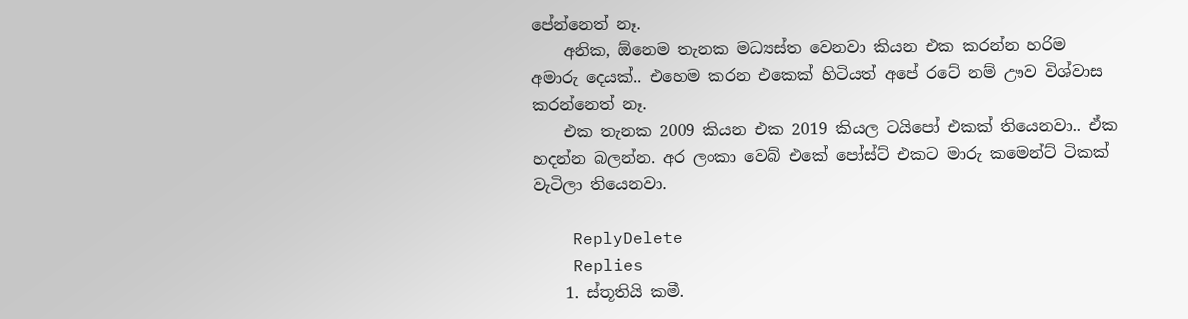පේන්නෙත් නෑ.
    අනික, ඕනෙම තැනක මධ්‍යස්ත වෙනවා කියන එක කරන්න හරිම අමාරු දෙයක්.. එහෙම කරන එකෙක් හිටියත් අපේ රටේ නම් ඌව විශ්වාස කරන්නෙත් නෑ.
    එක තැනක 2009 කියන එක 2019 කියල ටයිපෝ එකක් තියෙනවා.. ඒක හදන්න බලන්න. අර ලංකා වෙබ් එකේ පෝස්ට් එකට මාරු කමෙන්ට් ටිකක් වැටිලා තියෙනවා.

    ReplyDelete
    Replies
    1. ස්තූතියි කමී.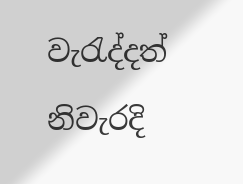වැරැද්දත් නිවැරදි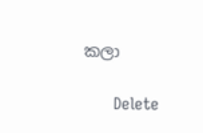කලා

      Delete